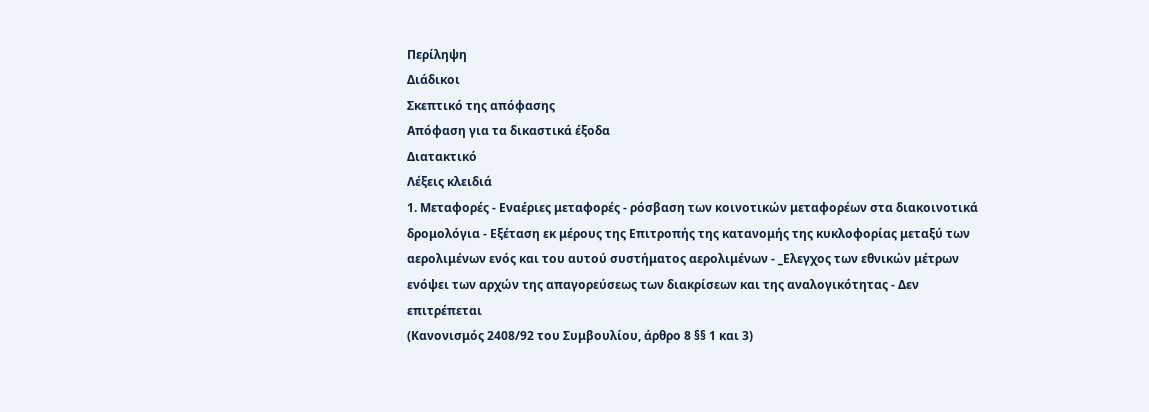Περίληψη
Διάδικοι
Σκεπτικό της απόφασης
Απόφαση για τα δικαστικά έξοδα
Διατακτικό
Λέξεις κλειδιά
1. Μεταφορές - Εναέριες μεταφορές - ρόσβαση των κοινοτικών μεταφορέων στα διακοινοτικά δρομολόγια - Εξέταση εκ μέρους της Επιτροπής της κατανομής της κυκλοφορίας μεταξύ των αερολιμένων ενός και του αυτού συστήματος αερολιμένων - _Ελεγχος των εθνικών μέτρων ενόψει των αρχών της απαγορεύσεως των διακρίσεων και της αναλογικότητας - Δεν επιτρέπεται
(Κανονισμός 2408/92 του Συμβουλίου, άρθρο 8 §§ 1 και 3)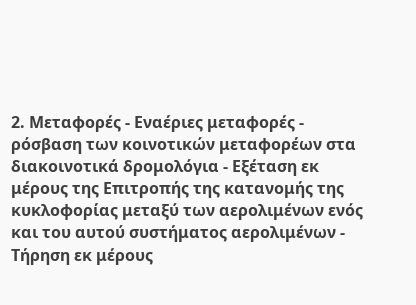2. Μεταφορές - Εναέριες μεταφορές - ρόσβαση των κοινοτικών μεταφορέων στα διακοινοτικά δρομολόγια - Εξέταση εκ μέρους της Επιτροπής της κατανομής της κυκλοφορίας μεταξύ των αερολιμένων ενός και του αυτού συστήματος αερολιμένων - Τήρηση εκ μέρους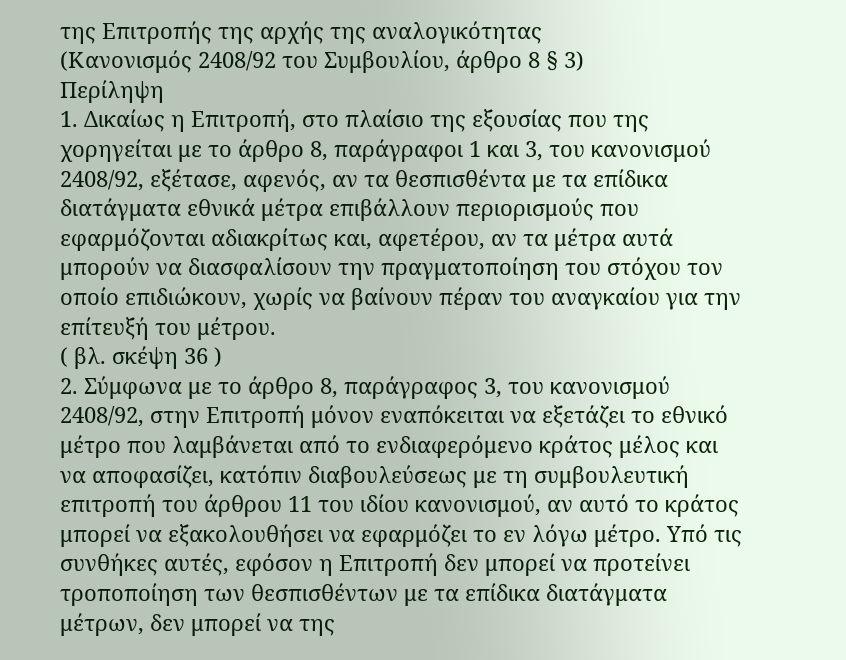της Επιτροπής της αρχής της αναλογικότητας
(Κανονισμός 2408/92 του Συμβουλίου, άρθρο 8 § 3)
Περίληψη
1. Δικαίως η Επιτροπή, στο πλαίσιο της εξουσίας που της χορηγείται με το άρθρο 8, παράγραφοι 1 και 3, του κανονισμού 2408/92, εξέτασε, αφενός, αν τα θεσπισθέντα με τα επίδικα διατάγματα εθνικά μέτρα επιβάλλουν περιορισμούς που εφαρμόζονται αδιακρίτως και, αφετέρου, αν τα μέτρα αυτά μπορούν να διασφαλίσουν την πραγματοποίηση του στόχου τον οποίο επιδιώκουν, χωρίς να βαίνουν πέραν του αναγκαίου για την επίτευξή του μέτρου.
( βλ. σκέψη 36 )
2. Σύμφωνα με το άρθρο 8, παράγραφος 3, του κανονισμού 2408/92, στην Επιτροπή μόνον εναπόκειται να εξετάζει το εθνικό μέτρο που λαμβάνεται από το ενδιαφερόμενο κράτος μέλος και να αποφασίζει, κατόπιν διαβουλεύσεως με τη συμβουλευτική επιτροπή του άρθρου 11 του ιδίου κανονισμού, αν αυτό το κράτος μπορεί να εξακολουθήσει να εφαρμόζει το εν λόγω μέτρο. Υπό τις συνθήκες αυτές, εφόσον η Επιτροπή δεν μπορεί να προτείνει τροποποίηση των θεσπισθέντων με τα επίδικα διατάγματα μέτρων, δεν μπορεί να της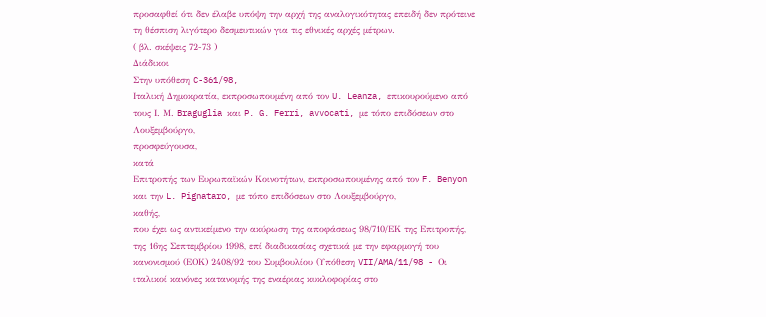προσαφθεί ότι δεν έλαβε υπόψη την αρχή της αναλογικότητας επειδή δεν πρότεινε τη θέσπιση λιγότερο δεσμευτικών για τις εθνικές αρχές μέτρων.
( βλ. σκέψεις 72-73 )
Διάδικοι
Στην υπόθεση C-361/98,
Ιταλική Δημοκρατία, εκπροσωπουμένη από τον U. Leanza, επικουρούμενο από τους Ι. Μ. Braguglia και P. G. Ferri, avvocati, με τόπο επιδόσεων στο Λουξεμβούργο,
προσφεύγουσα,
κατά
Επιτροπής των Ευρωπαϊκών Κοινοτήτων, εκπροσωπουμένης από τον F. Benyon και την L. Pignataro, με τόπο επιδόσεων στο Λουξεμβούργο,
καθής,
που έχει ως αντικείμενο την ακύρωση της αποφάσεως 98/710/ΕΚ της Επιτροπής, της 16ης Σεπτεμβρίου 1998, επί διαδικασίας σχετικά με την εφαρμογή του κανονισμού (ΕΟΚ) 2408/92 του Συμβουλίου (Υπόθεση VII/AMA/11/98 - Οι ιταλικοί κανόνες κατανομής της εναέριας κυκλοφορίας στο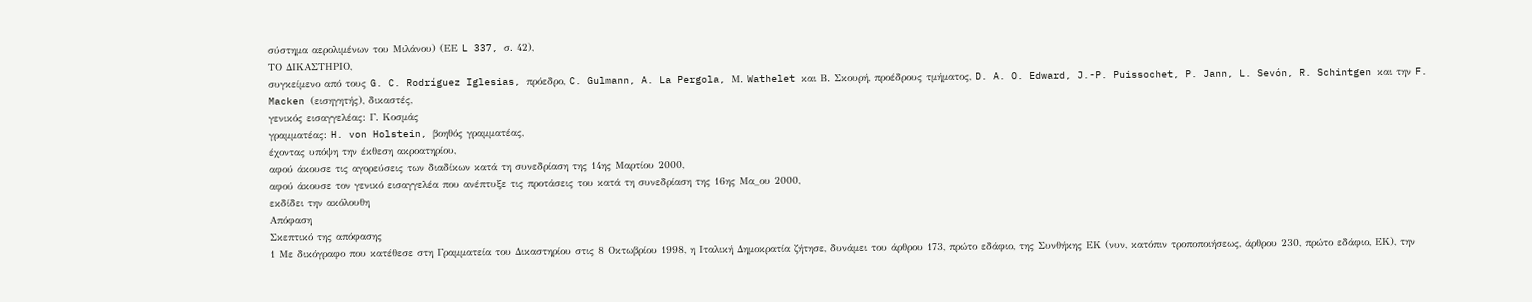σύστημα αερολιμένων του Μιλάνου) (ΕΕ L 337, σ. 42),
ΤΟ ΔΙΚΑΣΤΗΡΙΟ,
συγκείμενο από τους G. C. Rodríguez Iglesias, πρόεδρο, C. Gulmann, A. La Pergola, Μ. Wathelet και Β. Σκουρή, προέδρους τμήματος, D. A. O. Edward, J.-P. Puissochet, P. Jann, L. Sevón, R. Schintgen και την F. Macken (εισηγητής), δικαστές,
γενικός εισαγγελέας: Γ. Κοσμάς
γραμματέας: H. von Holstein, βοηθός γραμματέας,
έχοντας υπόψη την έκθεση ακροατηρίου,
αφού άκουσε τις αγορεύσεις των διαδίκων κατά τη συνεδρίαση της 14ης Μαρτίου 2000,
αφού άκουσε τον γενικό εισαγγελέα που ανέπτυξε τις προτάσεις του κατά τη συνεδρίαση της 16ης Μα_ου 2000,
εκδίδει την ακόλουθη
Απόφαση
Σκεπτικό της απόφασης
1 Με δικόγραφο που κατέθεσε στη Γραμματεία του Δικαστηρίου στις 8 Οκτωβρίου 1998, η Ιταλική Δημοκρατία ζήτησε, δυνάμει του άρθρου 173, πρώτο εδάφιο, της Συνθήκης ΕΚ (νυν, κατόπιν τροποποιήσεως, άρθρου 230, πρώτο εδάφιο, ΕΚ), την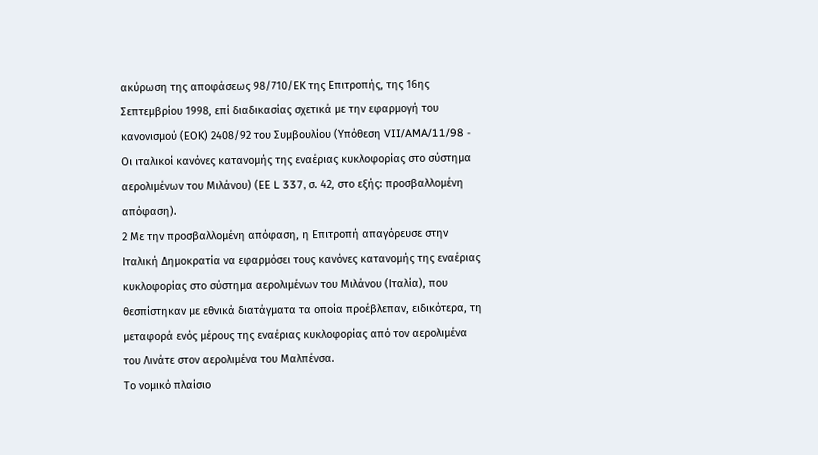ακύρωση της αποφάσεως 98/710/ΕΚ της Επιτροπής, της 16ης Σεπτεμβρίου 1998, επί διαδικασίας σχετικά με την εφαρμογή του κανονισμού (ΕΟΚ) 2408/92 του Συμβουλίου (Υπόθεση VII/AMA/11/98 - Οι ιταλικοί κανόνες κατανομής της εναέριας κυκλοφορίας στο σύστημα αερολιμένων του Μιλάνου) (ΕΕ L 337, σ. 42, στο εξής: προσβαλλομένη απόφαση).
2 Με την προσβαλλομένη απόφαση, η Επιτροπή απαγόρευσε στην Ιταλική Δημοκρατία να εφαρμόσει τους κανόνες κατανομής της εναέριας κυκλοφορίας στο σύστημα αερολιμένων του Μιλάνου (Ιταλία), που θεσπίστηκαν με εθνικά διατάγματα τα οποία προέβλεπαν, ειδικότερα, τη μεταφορά ενός μέρους της εναέριας κυκλοφορίας από τον αερολιμένα του Λινάτε στον αερολιμένα του Μαλπένσα.
Το νομικό πλαίσιο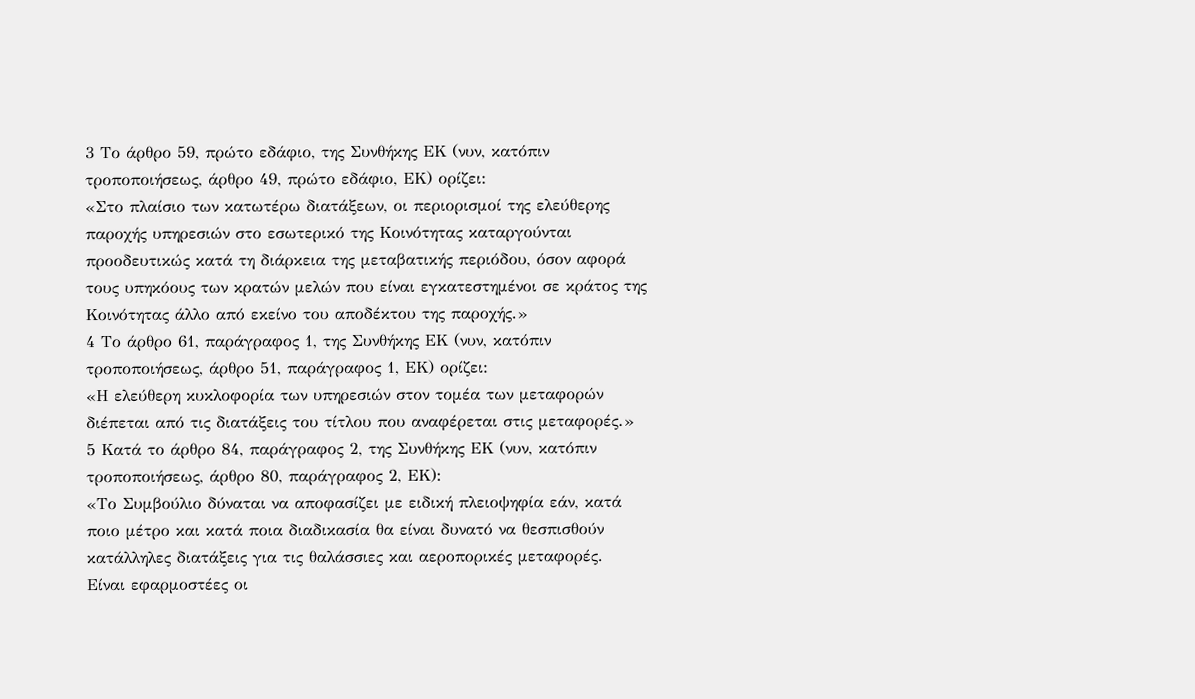3 Το άρθρο 59, πρώτο εδάφιο, της Συνθήκης ΕΚ (νυν, κατόπιν τροποποιήσεως, άρθρο 49, πρώτο εδάφιο, ΕΚ) ορίζει:
«Στο πλαίσιο των κατωτέρω διατάξεων, οι περιορισμοί της ελεύθερης παροχής υπηρεσιών στο εσωτερικό της Κοινότητας καταργούνται προοδευτικώς κατά τη διάρκεια της μεταβατικής περιόδου, όσον αφορά τους υπηκόους των κρατών μελών που είναι εγκατεστημένοι σε κράτος της Κοινότητας άλλο από εκείνο του αποδέκτου της παροχής.»
4 Το άρθρο 61, παράγραφος 1, της Συνθήκης ΕΚ (νυν, κατόπιν τροποποιήσεως, άρθρο 51, παράγραφος 1, ΕΚ) ορίζει:
«Η ελεύθερη κυκλοφορία των υπηρεσιών στον τομέα των μεταφορών διέπεται από τις διατάξεις του τίτλου που αναφέρεται στις μεταφορές.»
5 Κατά το άρθρο 84, παράγραφος 2, της Συνθήκης ΕΚ (νυν, κατόπιν τροποποιήσεως, άρθρο 80, παράγραφος 2, ΕΚ):
«Το Συμβούλιο δύναται να αποφασίζει με ειδική πλειοψηφία εάν, κατά ποιο μέτρο και κατά ποια διαδικασία θα είναι δυνατό να θεσπισθούν κατάλληλες διατάξεις για τις θαλάσσιες και αεροπορικές μεταφορές.
Είναι εφαρμοστέες οι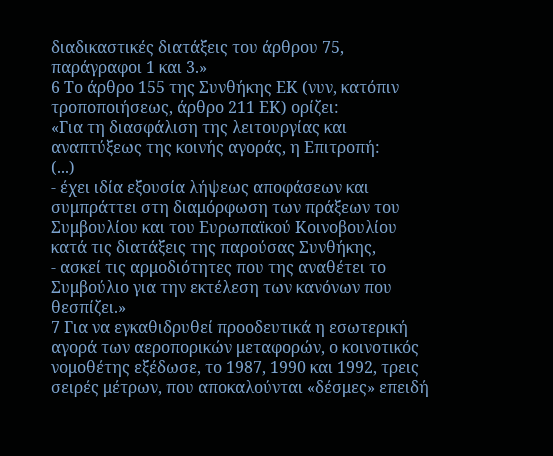διαδικαστικές διατάξεις του άρθρου 75, παράγραφοι 1 και 3.»
6 Το άρθρο 155 της Συνθήκης ΕΚ (νυν, κατόπιν τροποποιήσεως, άρθρο 211 ΕΚ) ορίζει:
«Για τη διασφάλιση της λειτουργίας και αναπτύξεως της κοινής αγοράς, η Επιτροπή:
(...)
- έχει ιδία εξουσία λήψεως αποφάσεων και συμπράττει στη διαμόρφωση των πράξεων του Συμβουλίου και του Ευρωπαϊκού Κοινοβουλίου κατά τις διατάξεις της παρούσας Συνθήκης,
- ασκεί τις αρμοδιότητες που της αναθέτει το Συμβούλιο για την εκτέλεση των κανόνων που θεσπίζει.»
7 Για να εγκαθιδρυθεί προοδευτικά η εσωτερική αγορά των αεροπορικών μεταφορών, ο κοινοτικός νομοθέτης εξέδωσε, το 1987, 1990 και 1992, τρεις σειρές μέτρων, που αποκαλούνται «δέσμες» επειδή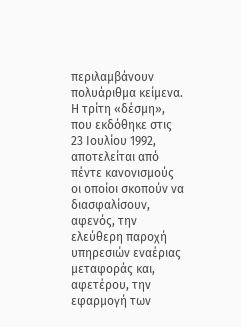περιλαμβάνουν πολυάριθμα κείμενα. Η τρίτη «δέσμη», που εκδόθηκε στις 23 Ιουλίου 1992, αποτελείται από πέντε κανονισμούς οι οποίοι σκοπούν να διασφαλίσουν, αφενός, την ελεύθερη παροχή υπηρεσιών εναέριας μεταφοράς και, αφετέρου, την εφαρμογή των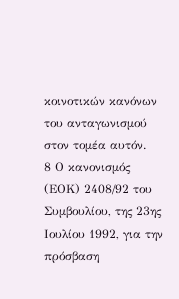κοινοτικών κανόνων του ανταγωνισμού στον τομέα αυτόν.
8 Ο κανονισμός (ΕΟΚ) 2408/92 του Συμβουλίου, της 23ης Ιουλίου 1992, για την πρόσβαση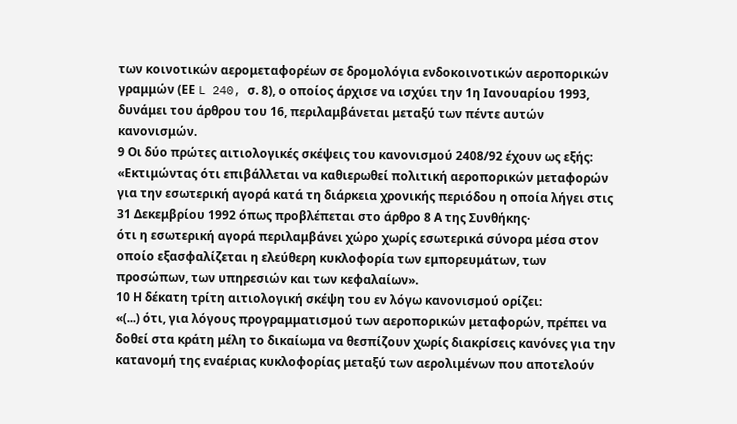των κοινοτικών αερομεταφορέων σε δρομολόγια ενδοκοινοτικών αεροπορικών γραμμών (ΕΕ L 240, σ. 8), ο οποίος άρχισε να ισχύει την 1η Ιανουαρίου 1993, δυνάμει του άρθρου του 16, περιλαμβάνεται μεταξύ των πέντε αυτών κανονισμών.
9 Οι δύο πρώτες αιτιολογικές σκέψεις του κανονισμού 2408/92 έχουν ως εξής:
«Εκτιμώντας ότι επιβάλλεται να καθιερωθεί πολιτική αεροπορικών μεταφορών για την εσωτερική αγορά κατά τη διάρκεια χρονικής περιόδου η οποία λήγει στις 31 Δεκεμβρίου 1992 όπως προβλέπεται στο άρθρο 8 Α της Συνθήκης·
ότι η εσωτερική αγορά περιλαμβάνει χώρο χωρίς εσωτερικά σύνορα μέσα στον οποίο εξασφαλίζεται η ελεύθερη κυκλοφορία των εμπορευμάτων, των προσώπων, των υπηρεσιών και των κεφαλαίων».
10 Η δέκατη τρίτη αιτιολογική σκέψη του εν λόγω κανονισμού ορίζει:
«(...) ότι, για λόγους προγραμματισμού των αεροπορικών μεταφορών, πρέπει να δοθεί στα κράτη μέλη το δικαίωμα να θεσπίζουν χωρίς διακρίσεις κανόνες για την κατανομή της εναέριας κυκλοφορίας μεταξύ των αερολιμένων που αποτελούν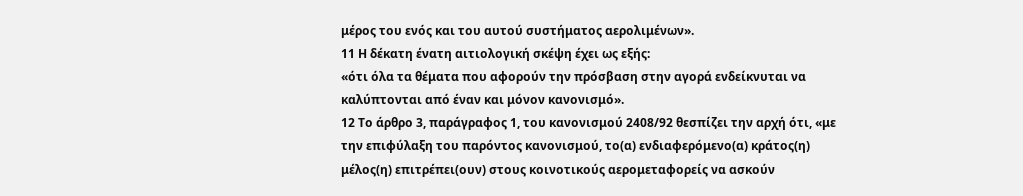μέρος του ενός και του αυτού συστήματος αερολιμένων».
11 Η δέκατη ένατη αιτιολογική σκέψη έχει ως εξής:
«ότι όλα τα θέματα που αφορούν την πρόσβαση στην αγορά ενδείκνυται να καλύπτονται από έναν και μόνον κανονισμό».
12 Το άρθρο 3, παράγραφος 1, του κανονισμού 2408/92 θεσπίζει την αρχή ότι, «με την επιφύλαξη του παρόντος κανονισμού, το(α) ενδιαφερόμενο(α) κράτος(η) μέλος(η) επιτρέπει(ουν) στους κοινοτικούς αερομεταφορείς να ασκούν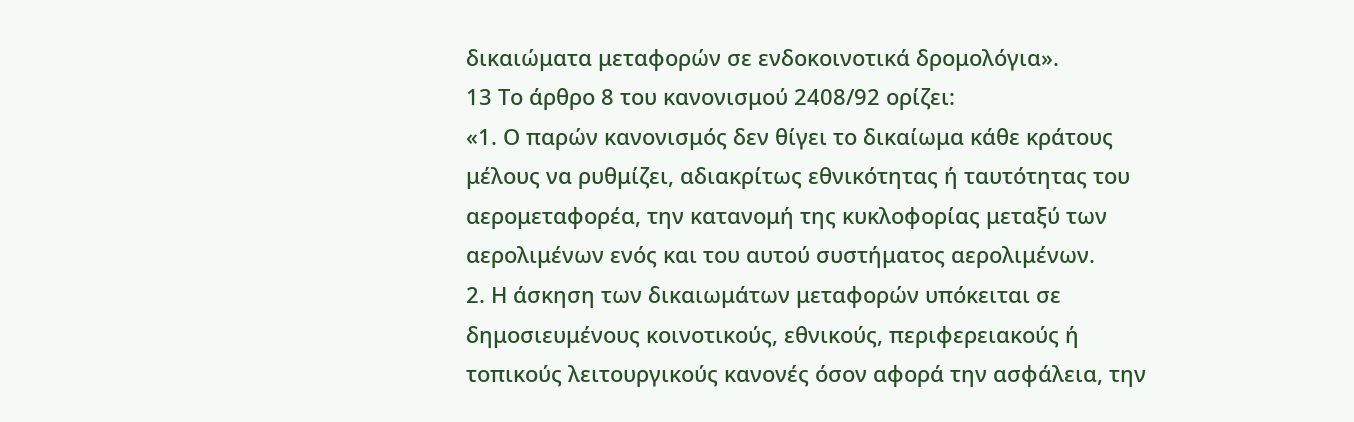δικαιώματα μεταφορών σε ενδοκοινοτικά δρομολόγια».
13 Το άρθρο 8 του κανονισμού 2408/92 ορίζει:
«1. Ο παρών κανονισμός δεν θίγει το δικαίωμα κάθε κράτους μέλους να ρυθμίζει, αδιακρίτως εθνικότητας ή ταυτότητας του αερομεταφορέα, την κατανομή της κυκλοφορίας μεταξύ των αερολιμένων ενός και του αυτού συστήματος αερολιμένων.
2. Η άσκηση των δικαιωμάτων μεταφορών υπόκειται σε δημοσιευμένους κοινοτικούς, εθνικούς, περιφερειακούς ή τοπικούς λειτουργικούς κανονές όσον αφορά την ασφάλεια, την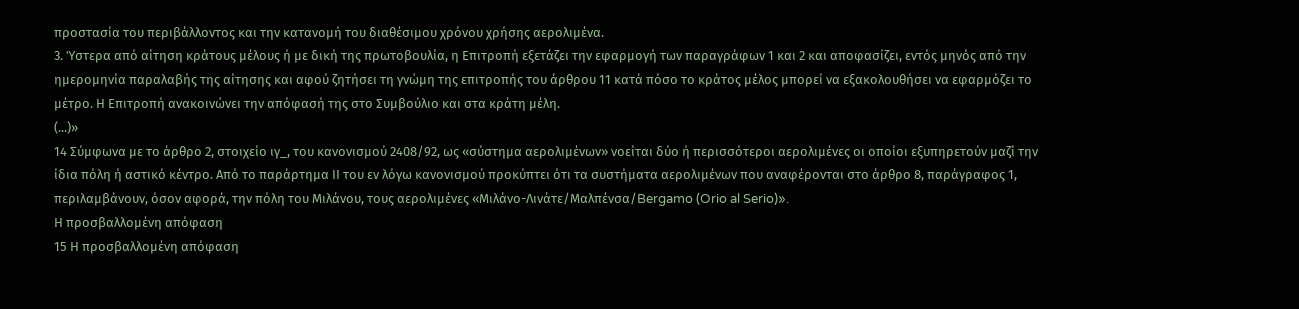προστασία του περιβάλλοντος και την κατανομή του διαθέσιμου χρόνου χρήσης αερολιμένα.
3. Ύστερα από αίτηση κράτους μέλους ή με δική της πρωτοβουλία, η Επιτροπή εξετάζει την εφαρμογή των παραγράφων 1 και 2 και αποφασίζει, εντός μηνός από την ημερομηνία παραλαβής της αίτησης και αφού ζητήσει τη γνώμη της επιτροπής του άρθρου 11 κατά πόσο το κράτος μέλος μπορεί να εξακολουθήσει να εφαρμόζει το μέτρο. Η Επιτροπή ανακοινώνει την απόφασή της στο Συμβούλιο και στα κράτη μέλη.
(...)»
14 Σύμφωνα με το άρθρο 2, στοιχείο ιγ_, του κανονισμού 2408/92, ως «σύστημα αερολιμένων» νοείται δύο ή περισσότεροι αερολιμένες οι οποίοι εξυπηρετούν μαζί την ίδια πόλη ή αστικό κέντρο. Από το παράρτημα ΙΙ του εν λόγω κανονισμού προκύπτει ότι τα συστήματα αερολιμένων που αναφέρονται στο άρθρο 8, παράγραφος 1, περιλαμβάνουν, όσον αφορά, την πόλη του Μιλάνου, τους αερολιμένες «Μιλάνο-Λινάτε/Μαλπένσα/Bergamo (Orio al Serio)».
Η προσβαλλομένη απόφαση
15 Η προσβαλλομένη απόφαση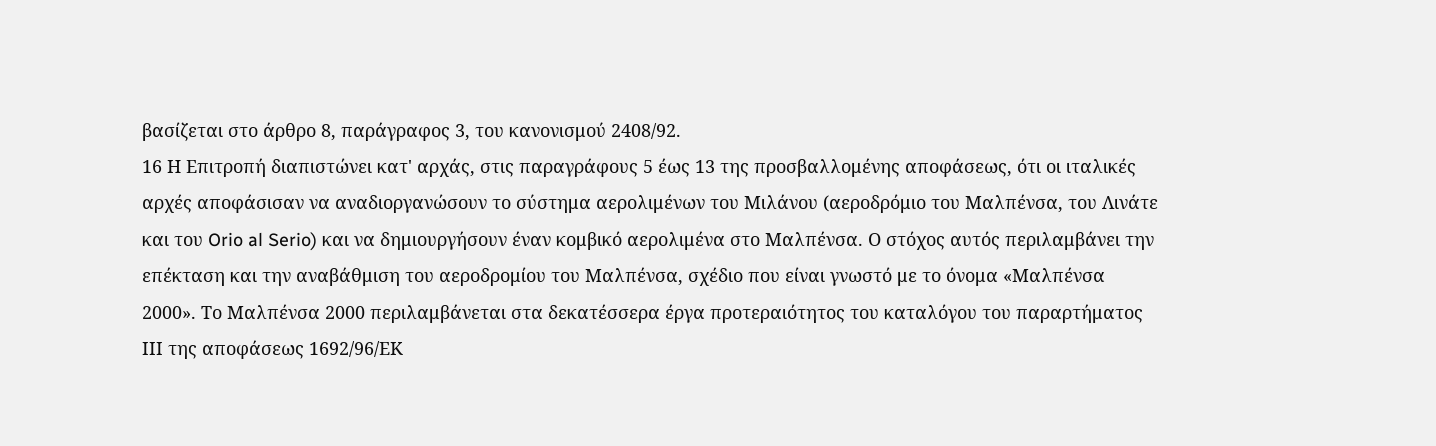βασίζεται στο άρθρο 8, παράγραφος 3, του κανονισμού 2408/92.
16 Η Επιτροπή διαπιστώνει κατ' αρχάς, στις παραγράφους 5 έως 13 της προσβαλλομένης αποφάσεως, ότι οι ιταλικές αρχές αποφάσισαν να αναδιοργανώσουν το σύστημα αερολιμένων του Μιλάνου (αεροδρόμιο του Μαλπένσα, του Λινάτε και του Orio al Serio) και να δημιουργήσουν έναν κομβικό αερολιμένα στο Μαλπένσα. Ο στόχος αυτός περιλαμβάνει την επέκταση και την αναβάθμιση του αεροδρομίου του Μαλπένσα, σχέδιο που είναι γνωστό με το όνομα «Μαλπένσα 2000». Το Μαλπένσα 2000 περιλαμβάνεται στα δεκατέσσερα έργα προτεραιότητος του καταλόγου του παραρτήματος ΙΙΙ της αποφάσεως 1692/96/ΕΚ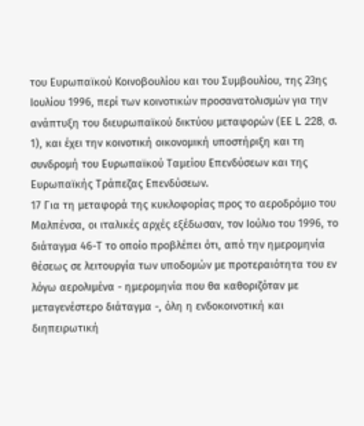του Ευρωπαϊκού Κοινοβουλίου και του Συμβουλίου, της 23ης Ιουλίου 1996, περί των κοινοτικών προσανατολισμών για την ανάπτυξη του διευρωπαϊκού δικτύου μεταφορών (ΕΕ L 228, σ. 1), και έχει την κοινοτική οικονομική υποστήριξη και τη συνδρομή του Ευρωπαϊκού Ταμείου Επενδύσεων και της Ευρωπαϊκής Τράπεζας Επενδύσεων.
17 Για τη μεταφορά της κυκλοφορίας προς το αεροδρόμιο του Μαλπένσα, οι ιταλικές αρχές εξέδωσαν, τον Ιούλιο του 1996, το διάταγμα 46-Τ το οποίο προβλέπει ότι, από την ημερομηνία θέσεως σε λειτουργία των υποδομών με προτεραιότητα του εν λόγω αερολιμένα - ημερομηνία που θα καθοριζόταν με μεταγενέστερο διάταγμα -, όλη η ενδοκοινοτική και διηπειρωτική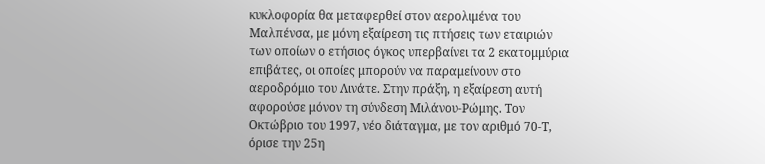κυκλοφορία θα μεταφερθεί στον αερολιμένα του Μαλπένσα, με μόνη εξαίρεση τις πτήσεις των εταιριών των οποίων ο ετήσιος όγκος υπερβαίνει τα 2 εκατομμύρια επιβάτες, οι οποίες μπορούν να παραμείνουν στο αεροδρόμιο του Λινάτε. Στην πράξη, η εξαίρεση αυτή αφορούσε μόνον τη σύνδεση Μιλάνου-Ρώμης. Τον Οκτώβριο του 1997, νέο διάταγμα, με τον αριθμό 70-Τ, όρισε την 25η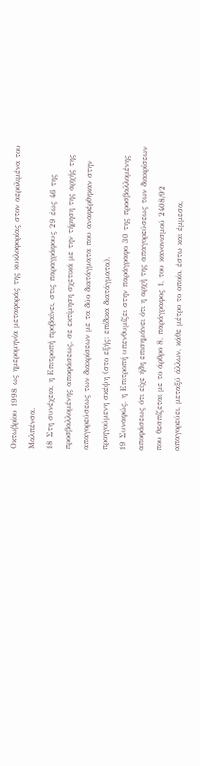Οκτωβρίου 1998 ως ημερομηνία μεταφοράς της κυκλοφορίας στον αερολιμένα του Μαλπένσα.
18 Στη συνέχεια, η Επιτροπή προβαίνει, στις παραγράφους 29 έως 46 της προσβαλλομένης αποφάσεως, σε εκτίμηση σχετικά με την τήρηση της αρχής της απαγορεύσεως των διακρίσεων με τα δύο διατάγματα που αναφέρθηκαν στην προηγούμενη σκέψη (στο εξής: επίδικα διατάγματα).
19 Συναφώς, η Επιτροπή υπενθυμίζει στην παράγραφο 30 της προσβαλλομένης αποφάσεως ότι είχε ήδη επισημάνει ότι η αρχή της απαγορεύσεως των διακρίσεων που θεσπίζεται με το άρθρο 8, παράγραφος 1, του κανονισμού 2408/92 απαγορεύει, μεταξύ άλλων, κάθε μέτρο το οποίο, έστω και έμμεσα,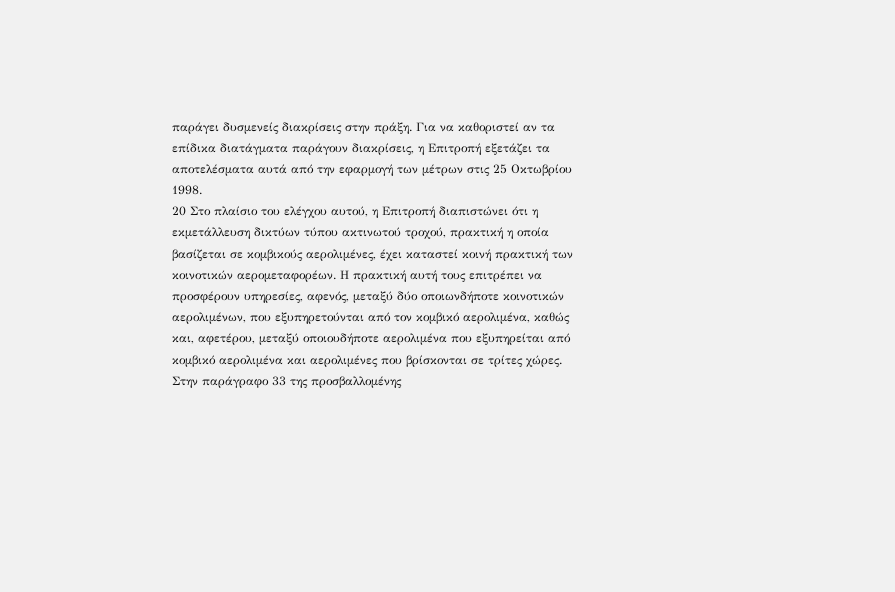παράγει δυσμενείς διακρίσεις στην πράξη. Για να καθοριστεί αν τα επίδικα διατάγματα παράγουν διακρίσεις, η Επιτροπή εξετάζει τα αποτελέσματα αυτά από την εφαρμογή των μέτρων στις 25 Οκτωβρίου 1998.
20 Στο πλαίσιο του ελέγχου αυτού, η Επιτροπή διαπιστώνει ότι η εκμετάλλευση δικτύων τύπου ακτινωτού τροχού, πρακτική η οποία βασίζεται σε κομβικούς αερολιμένες, έχει καταστεί κοινή πρακτική των κοινοτικών αερομεταφορέων. Η πρακτική αυτή τους επιτρέπει να προσφέρουν υπηρεσίες, αφενός, μεταξύ δύο οποιωνδήποτε κοινοτικών αερολιμένων, που εξυπηρετούνται από τον κομβικό αερολιμένα, καθώς και, αφετέρου, μεταξύ οποιουδήποτε αερολιμένα που εξυπηρείται από κομβικό αερολιμένα και αερολιμένες που βρίσκονται σε τρίτες χώρες. Στην παράγραφο 33 της προσβαλλομένης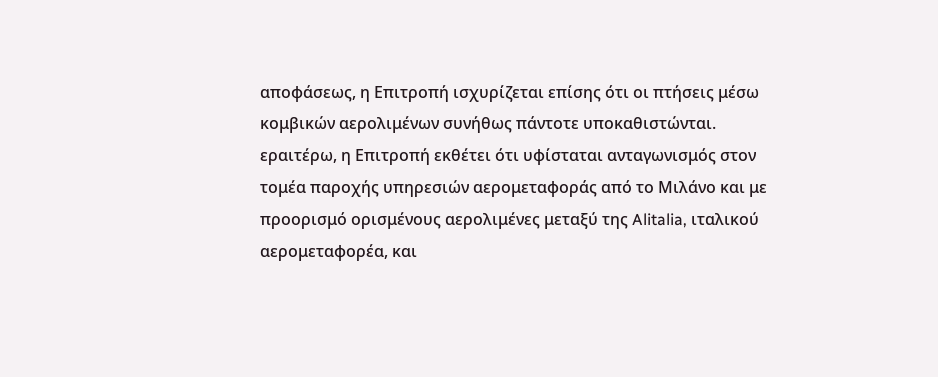αποφάσεως, η Επιτροπή ισχυρίζεται επίσης ότι οι πτήσεις μέσω κομβικών αερολιμένων συνήθως πάντοτε υποκαθιστώνται. εραιτέρω, η Επιτροπή εκθέτει ότι υφίσταται ανταγωνισμός στον τομέα παροχής υπηρεσιών αερομεταφοράς από το Μιλάνο και με προορισμό ορισμένους αερολιμένες μεταξύ της Alitalia, ιταλικού αερομεταφορέα, και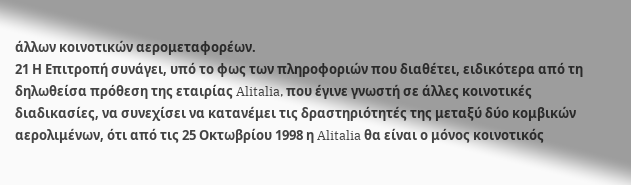άλλων κοινοτικών αερομεταφορέων.
21 Η Επιτροπή συνάγει, υπό το φως των πληροφοριών που διαθέτει, ειδικότερα από τη δηλωθείσα πρόθεση της εταιρίας Alitalia, που έγινε γνωστή σε άλλες κοινοτικές διαδικασίες, να συνεχίσει να κατανέμει τις δραστηριότητές της μεταξύ δύο κομβικών αερολιμένων, ότι από τις 25 Οκτωβρίου 1998 η Alitalia θα είναι ο μόνος κοινοτικός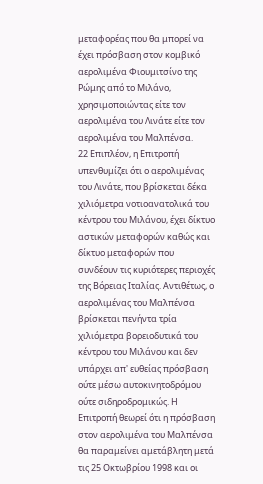μεταφορέας που θα μπορεί να έχει πρόσβαση στον κομβικό αερολιμένα Φιουμιτσίνο της Ρώμης από το Μιλάνο, χρησιμοποιώντας είτε τον αερολιμένα του Λινάτε είτε τον αερολιμένα του Μαλπένσα.
22 Επιπλέον, η Επιτροπή υπενθυμίζει ότι ο αερολιμένας του Λινάτε, που βρίσκεται δέκα χιλιόμετρα νοτιοανατολικά του κέντρου του Μιλάνου, έχει δίκτυο αστικών μεταφορών καθώς και δίκτυο μεταφορών που συνδέουν τις κυριότερες περιοχές της Βόρειας Ιταλίας. Αντιθέτως, ο αερολιμένας του Μαλπένσα βρίσκεται πενήντα τρία χιλιόμετρα βορειοδυτικά του κέντρου του Μιλάνου και δεν υπάρχει απ' ευθείας πρόσβαση ούτε μέσω αυτοκινητοδρόμου ούτε σιδηροδρομικώς. Η Επιτροπή θεωρεί ότι η πρόσβαση στον αερολιμένα του Μαλπένσα θα παραμείνει αμετάβλητη μετά τις 25 Οκτωβρίου 1998 και οι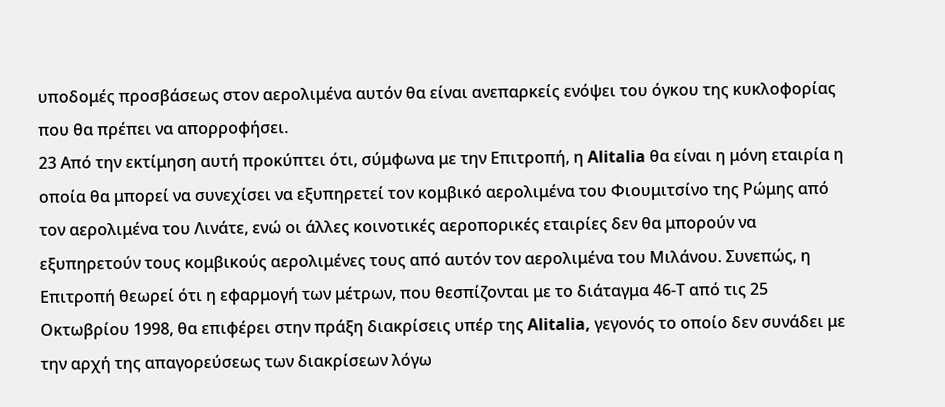υποδομές προσβάσεως στον αερολιμένα αυτόν θα είναι ανεπαρκείς ενόψει του όγκου της κυκλοφορίας που θα πρέπει να απορροφήσει.
23 Από την εκτίμηση αυτή προκύπτει ότι, σύμφωνα με την Επιτροπή, η Alitalia θα είναι η μόνη εταιρία η οποία θα μπορεί να συνεχίσει να εξυπηρετεί τον κομβικό αερολιμένα του Φιουμιτσίνο της Ρώμης από τον αερολιμένα του Λινάτε, ενώ οι άλλες κοινοτικές αεροπορικές εταιρίες δεν θα μπορούν να εξυπηρετούν τους κομβικούς αερολιμένες τους από αυτόν τον αερολιμένα του Μιλάνου. Συνεπώς, η Επιτροπή θεωρεί ότι η εφαρμογή των μέτρων, που θεσπίζονται με το διάταγμα 46-Τ από τις 25 Οκτωβρίου 1998, θα επιφέρει στην πράξη διακρίσεις υπέρ της Alitalia, γεγονός το οποίο δεν συνάδει με την αρχή της απαγορεύσεως των διακρίσεων λόγω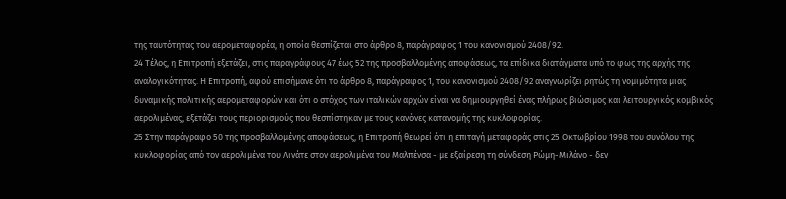της ταυτότητας του αερομεταφορέα, η οποία θεσπίζεται στο άρθρο 8, παράγραφος 1 του κανονισμού 2408/92.
24 Τέλος, η Επιτροπή εξετάζει, στις παραγράφους 47 έως 52 της προσβαλλομένης αποφάσεως, τα επίδικα διατάγματα υπό το φως της αρχής της αναλογικότητας. Η Επιτροπή, αφού επισήμανε ότι το άρθρο 8, παράγραφος 1, του κανονισμού 2408/92 αναγνωρίζει ρητώς τη νομιμότητα μιας δυναμικής πολιτικής αερομεταφορών και ότι ο στόχος των ιταλικών αρχών είναι να δημιουργηθεί ένας πλήρως βιώσιμος και λειτουργικός κομβικός αερολιμένας, εξετάζει τους περιορισμούς που θεσπίστηκαν με τους κανόνες κατανομής της κυκλοφορίας.
25 Στην παράγραφο 50 της προσβαλλομένης αποφάσεως, η Επιτροπή θεωρεί ότι η επιταγή μεταφοράς στις 25 Οκτωβρίου 1998 του συνόλου της κυκλοφορίας από τον αερολιμένα του Λινάτε στον αερολιμένα του Μαλπένσα - με εξαίρεση τη σύνδεση Ρώμη-Μιλάνο - δεν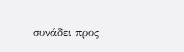συνάδει προς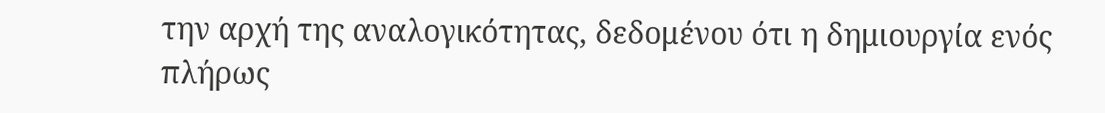την αρχή της αναλογικότητας, δεδομένου ότι η δημιουργία ενός πλήρως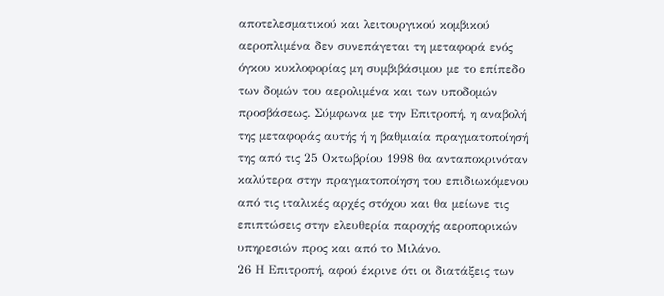αποτελεσματικού και λειτουργικού κομβικού αεροπλιμένα δεν συνεπάγεται τη μεταφορά ενός όγκου κυκλοφορίας μη συμβιβάσιμου με το επίπεδο των δομών του αερολιμένα και των υποδομών προσβάσεως. Σύμφωνα με την Επιτροπή, η αναβολή της μεταφοράς αυτής ή η βαθμιαία πραγματοποίησή της από τις 25 Οκτωβρίου 1998 θα ανταποκρινόταν καλύτερα στην πραγματοποίηση του επιδιωκόμενου από τις ιταλικές αρχές στόχου και θα μείωνε τις επιπτώσεις στην ελευθερία παροχής αεροπορικών υπηρεσιών προς και από το Μιλάνο.
26 Η Επιτροπή, αφού έκρινε ότι οι διατάξεις των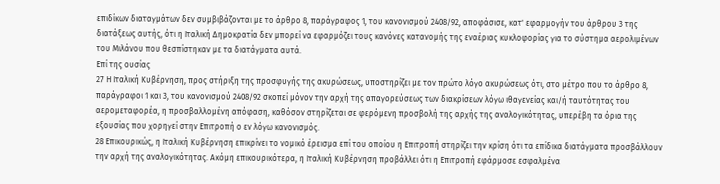επιδίκων διαταγμάτων δεν συμβιβάζονται με το άρθρο 8, παράγραφος 1, του κανονισμού 2408/92, αποφάσισε, κατ' εφαρμογήν του άρθρου 3 της διατάξεως αυτής, ότι η Ιταλική Δημοκρατία δεν μπορεί να εφαρμόζει τους κανόνες κατανομής της εναέριας κυκλοφορίας για το σύστημα αερολιμένων του Μιλάνου που θεσπίστηκαν με τα διατάγματα αυτά.
Επί της ουσίας
27 Η Ιταλική Κυβέρνηση, προς στήριξη της προσφυγής της ακυρώσεως, υποστηρίζει με τον πρώτο λόγο ακυρώσεως ότι, στο μέτρο που το άρθρο 8, παράγραφοι 1 και 3, του κανονισμού 2408/92 σκοπεί μόνον την αρχή της απαγορεύσεως των διακρίσεων λόγω ιθαγενείας και/ή ταυτότητας του αερομεταφορέα, η προσβαλλομένη απόφαση, καθόσον στηρίζεται σε φερόμενη προσβολή της αρχής της αναλογικότητας, υπερέβη τα όρια της εξουσίας που χορηγεί στην Επιτροπή ο εν λόγω κανονισμός.
28 Επικουρικώς, η Ιταλική Κυβέρνηση επικρίνει το νομικό έρεισμα επί του οποίου η Επιτροπή στηρίζει την κρίση ότι τα επίδικα διατάγματα προσβάλλουν την αρχή της αναλογικότητας. Ακόμη επικουρικότερα, η Ιταλική Κυβέρνηση προβάλλει ότι η Επιτροπή εφάρμοσε εσφαλμένα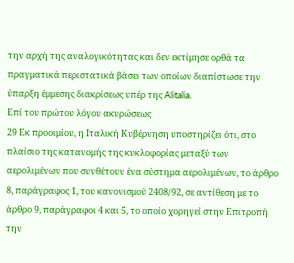την αρχή της αναλογικότητας και δεν εκτίμησε ορθά τα πραγματικά περιστατικά βάσει των οποίων διαπίστωσε την ύπαρξη έμμεσης διακρίσεως υπέρ της Alitalia.
Επί του πρώτου λόγου ακυρώσεως
29 Εκ προοιμίου, η Ιταλική Κυβέρνηση υποστηρίζει ότι, στο πλαίσιο της κατανομής της κυκλοφορίας μεταξύ των αερολιμένων που συνθέτουν ένα σύστημα αερολιμένων, το άρθρο 8, παράγραφος 1, του κανονισμού 2408/92, σε αντίθεση με το άρθρο 9, παράγραφοι 4 και 5, το οποίο χορηγεί στην Επιτροπή την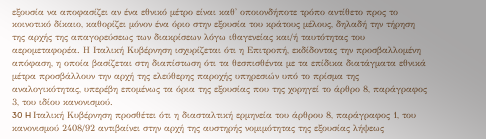εξουσία να αποφασίζει αν ένα εθνικό μέτρο είναι καθ' οποιονδήποτε τρόπο αντίθετο προς το κοινοτικό δίκαιο, καθορίζει μόνον ένα όριο στην εξουσία του κράτους μέλους, δηλαδή την τήρηση της αρχής της απαγορεύσεως των διακρίσεων λόγω ιθαγενείας και/ή ταυτότητας του αερομεταφορέα. Η Ιταλική Κυβέρνηση ισχυρίζεται ότι η Επιτροπή, εκδίδοντας την προσβαλλομένη απόφαση, η οποία βασίζεται στη διαπίστωση ότι τα θεσπισθέντα με τα επίδικα διατάγματα εθνικά μέτρα προσβάλλουν την αρχή της ελεύθερης παροχής υπηρεσιών υπό το πρίσμα της αναλογικότητας, υπερέβη επομένως τα όρια της εξουσίας που της χορηγεί το άρθρο 8, παράγραφος 3, του ιδίου κανονισμού.
30 H Ιταλική Κυβέρνηση προσθέτει ότι η διασταλτική ερμηνεία του άρθρου 8, παράγραφος 1, του κανονισμού 2408/92 αντιβαίνει στην αρχή της αυστηρής νομιμότητας της εξουσίας λήψεως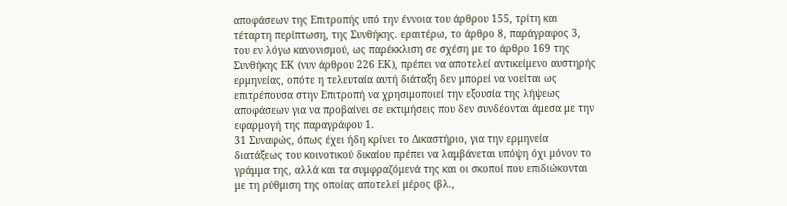αποφάσεων της Επιτροπής υπό την έννοια του άρθρου 155, τρίτη και τέταρτη περίπτωση, της Συνθήκης. εραιτέρω, το άρθρο 8, παράγραφος 3, του εν λόγω κανονισμού, ως παρέκκλιση σε σχέση με το άρθρο 169 της Συνθήκης ΕΚ (νυν άρθρου 226 ΕΚ), πρέπει να αποτελεί αντικείμενο αυστηρής ερμηνείας, οπότε η τελευταία αυτή διάταξη δεν μπορεί να νοείται ως επιτρέπουσα στην Επιτροπή να χρησιμοποιεί την εξουσία της λήψεως αποφάσεων για να προβαίνει σε εκτιμήσεις που δεν συνδέονται άμεσα με την εφαρμογή της παραγράφου 1.
31 Συναφώς, όπως έχει ήδη κρίνει το Δικαστήριο, για την ερμηνεία διατάξεως του κοινοτικού δικαίου πρέπει να λαμβάνεται υπόψη όχι μόνον το γράμμα της, αλλά και τα συμφραζόμενά της και οι σκοποί που επιδιώκονται με τη ρύθμιση της οποίας αποτελεί μέρος (βλ.,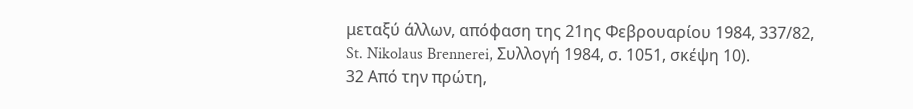μεταξύ άλλων, απόφαση της 21ης Φεβρουαρίου 1984, 337/82, St. Nikolaus Brennerei, Συλλογή 1984, σ. 1051, σκέψη 10).
32 Από την πρώτη,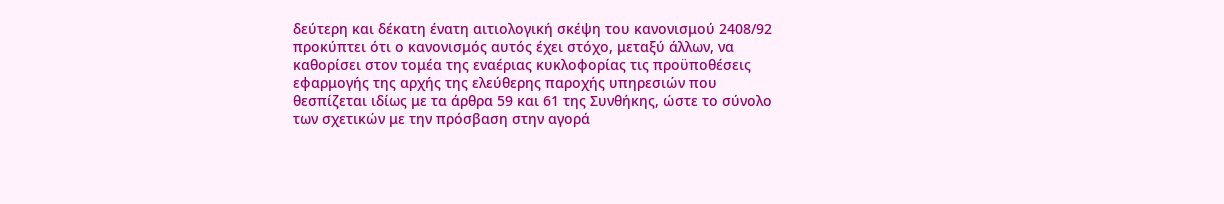δεύτερη και δέκατη ένατη αιτιολογική σκέψη του κανονισμού 2408/92 προκύπτει ότι ο κανονισμός αυτός έχει στόχο, μεταξύ άλλων, να καθορίσει στον τομέα της εναέριας κυκλοφορίας τις προϋποθέσεις εφαρμογής της αρχής της ελεύθερης παροχής υπηρεσιών που θεσπίζεται ιδίως με τα άρθρα 59 και 61 της Συνθήκης, ώστε το σύνολο των σχετικών με την πρόσβαση στην αγορά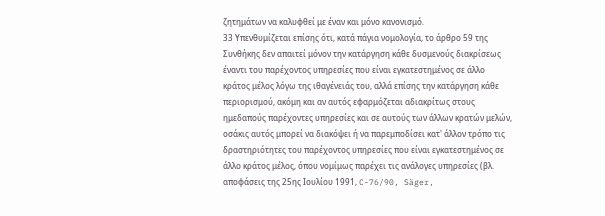ζητημάτων να καλυφθεί με έναν και μόνο κανονισμό.
33 Υπενθυμίζεται επίσης ότι, κατά πάγια νομολογία, το άρθρο 59 της Συνθήκης δεν απαιτεί μόνον την κατάργηση κάθε δυσμενούς διακρίσεως έναντι του παρέχοντος υπηρεσίες που είναι εγκατεστημένος σε άλλο κράτος μέλος λόγω της ιθαγένειάς του, αλλά επίσης την κατάργηση κάθε περιορισμού, ακόμη και αν αυτός εφαρμόζεται αδιακρίτως στους ημεδαπούς παρέχοντες υπηρεσίες και σε αυτούς των άλλων κρατών μελών, οσάκις αυτός μπορεί να διακόψει ή να παρεμποδίσει κατ' άλλον τρόπο τις δραστηριότητες του παρέχοντος υπηρεσίες που είναι εγκατεστημένος σε άλλο κράτος μέλος, όπου νομίμως παρέχει τις ανάλογες υπηρεσίες (βλ. αποφάσεις της 25ης Ιουλίου 1991, C-76/90, Säger,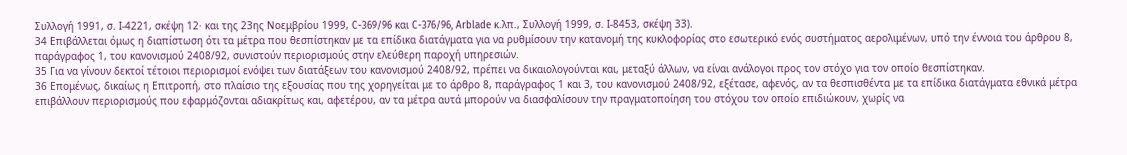Συλλογή 1991, σ. Ι-4221, σκέψη 12· και της 23ης Νοεμβρίου 1999, C-369/96 και C-376/96, Arblade κ.λπ., Συλλογή 1999, σ. Ι-8453, σκέψη 33).
34 Επιβάλλεται όμως η διαπίστωση ότι τα μέτρα που θεσπίστηκαν με τα επίδικα διατάγματα για να ρυθμίσουν την κατανομή της κυκλοφορίας στο εσωτερικό ενός συστήματος αερολιμένων, υπό την έννοια του άρθρου 8, παράγραφος 1, του κανονισμού 2408/92, συνιστούν περιορισμούς στην ελεύθερη παροχή υπηρεσιών.
35 Για να γίνουν δεκτοί τέτοιοι περιορισμοί ενόψει των διατάξεων του κανονισμού 2408/92, πρέπει να δικαιολογούνται και, μεταξύ άλλων, να είναι ανάλογοι προς τον στόχο για τον οποίο θεσπίστηκαν.
36 Επομένως, δικαίως η Επιτροπή, στο πλαίσιο της εξουσίας που της χορηγείται με το άρθρο 8, παράγραφος 1 και 3, του κανονισμού 2408/92, εξέτασε, αφενός, αν τα θεσπισθέντα με τα επίδικα διατάγματα εθνικά μέτρα επιβάλλουν περιορισμούς που εφαρμόζονται αδιακρίτως και, αφετέρου, αν τα μέτρα αυτά μπορούν να διασφαλίσουν την πραγματοποίηση του στόχου τον οποίο επιδιώκουν, χωρίς να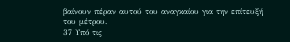βαίνουν πέραν αυτού του αναγκαίου για την επίτευξή του μέτρου.
37 Υπό τις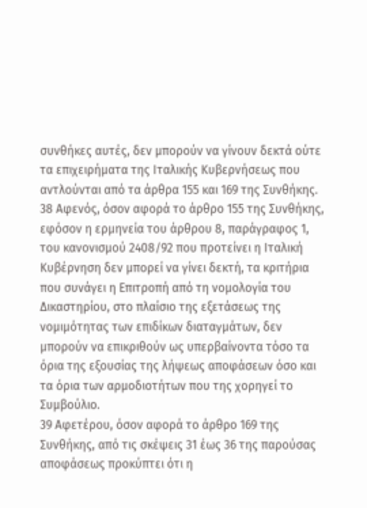συνθήκες αυτές, δεν μπορούν να γίνουν δεκτά ούτε τα επιχειρήματα της Ιταλικής Κυβερνήσεως που αντλούνται από τα άρθρα 155 και 169 της Συνθήκης.
38 Αφενός, όσον αφορά το άρθρο 155 της Συνθήκης, εφόσον η ερμηνεία του άρθρου 8, παράγραφος 1, του κανονισμού 2408/92 που προτείνει η Ιταλική Κυβέρνηση δεν μπορεί να γίνει δεκτή, τα κριτήρια που συνάγει η Επιτροπή από τη νομολογία του Δικαστηρίου, στο πλαίσιο της εξετάσεως της νομιμότητας των επιδίκων διαταγμάτων, δεν μπορούν να επικριθούν ως υπερβαίνοντα τόσο τα όρια της εξουσίας της λήψεως αποφάσεων όσο και τα όρια των αρμοδιοτήτων που της χορηγεί το Συμβούλιο.
39 Αφετέρου, όσον αφορά το άρθρο 169 της Συνθήκης, από τις σκέψεις 31 έως 36 της παρούσας αποφάσεως προκύπτει ότι η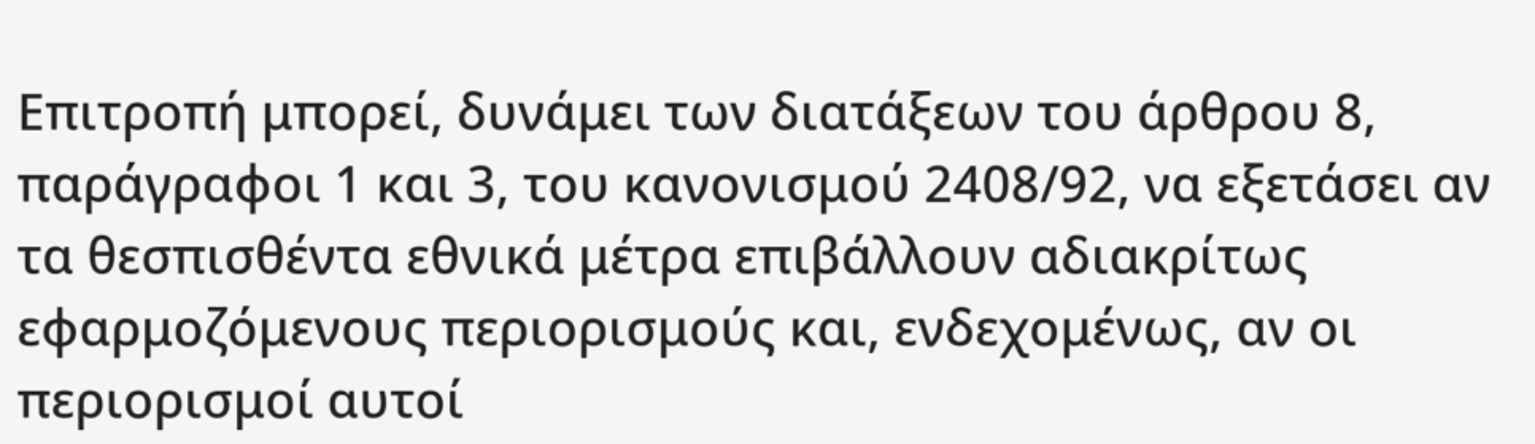Επιτροπή μπορεί, δυνάμει των διατάξεων του άρθρου 8, παράγραφοι 1 και 3, του κανονισμού 2408/92, να εξετάσει αν τα θεσπισθέντα εθνικά μέτρα επιβάλλουν αδιακρίτως εφαρμοζόμενους περιορισμούς και, ενδεχομένως, αν οι περιορισμοί αυτοί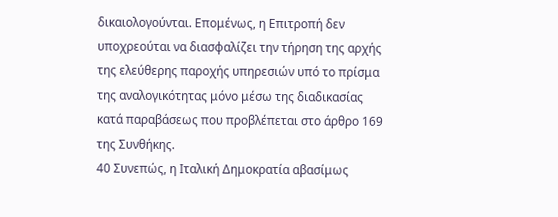δικαιολογούνται. Επομένως, η Επιτροπή δεν υποχρεούται να διασφαλίζει την τήρηση της αρχής της ελεύθερης παροχής υπηρεσιών υπό το πρίσμα της αναλογικότητας μόνο μέσω της διαδικασίας κατά παραβάσεως που προβλέπεται στο άρθρο 169 της Συνθήκης.
40 Συνεπώς, η Ιταλική Δημοκρατία αβασίμως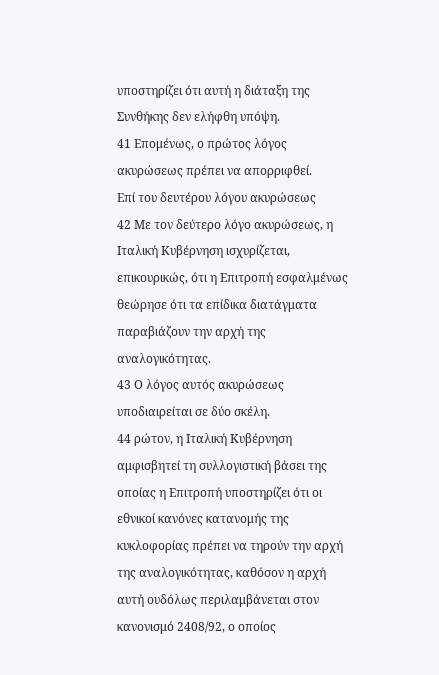υποστηρίζει ότι αυτή η διάταξη της Συνθήκης δεν ελήφθη υπόψη.
41 Επομένως, ο πρώτος λόγος ακυρώσεως πρέπει να απορριφθεί.
Επί του δευτέρου λόγου ακυρώσεως
42 Με τον δεύτερο λόγο ακυρώσεως, η Ιταλική Κυβέρνηση ισχυρίζεται, επικουρικώς, ότι η Επιτροπή εσφαλμένως θεώρησε ότι τα επίδικα διατάγματα παραβιάζουν την αρχή της αναλογικότητας.
43 Ο λόγος αυτός ακυρώσεως υποδιαιρείται σε δύο σκέλη.
44 ρώτον, η Ιταλική Κυβέρνηση αμφισβητεί τη συλλογιστική βάσει της οποίας η Επιτροπή υποστηρίζει ότι οι εθνικοί κανόνες κατανομής της κυκλοφορίας πρέπει να τηρούν την αρχή της αναλογικότητας, καθόσον η αρχή αυτή ουδόλως περιλαμβάνεται στον κανονισμό 2408/92, ο οποίος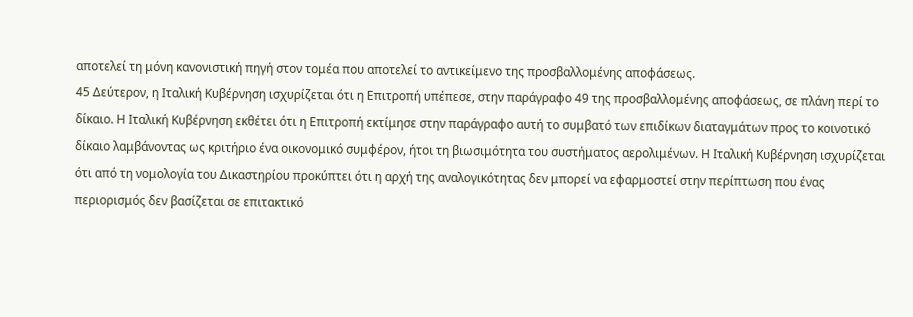αποτελεί τη μόνη κανονιστική πηγή στον τομέα που αποτελεί το αντικείμενο της προσβαλλομένης αποφάσεως.
45 Δεύτερον, η Ιταλική Κυβέρνηση ισχυρίζεται ότι η Επιτροπή υπέπεσε, στην παράγραφο 49 της προσβαλλομένης αποφάσεως, σε πλάνη περί το δίκαιο. Η Ιταλική Κυβέρνηση εκθέτει ότι η Επιτροπή εκτίμησε στην παράγραφο αυτή το συμβατό των επιδίκων διαταγμάτων προς το κοινοτικό δίκαιο λαμβάνοντας ως κριτήριο ένα οικονομικό συμφέρον, ήτοι τη βιωσιμότητα του συστήματος αερολιμένων. Η Ιταλική Κυβέρνηση ισχυρίζεται ότι από τη νομολογία του Δικαστηρίου προκύπτει ότι η αρχή της αναλογικότητας δεν μπορεί να εφαρμοστεί στην περίπτωση που ένας περιορισμός δεν βασίζεται σε επιτακτικό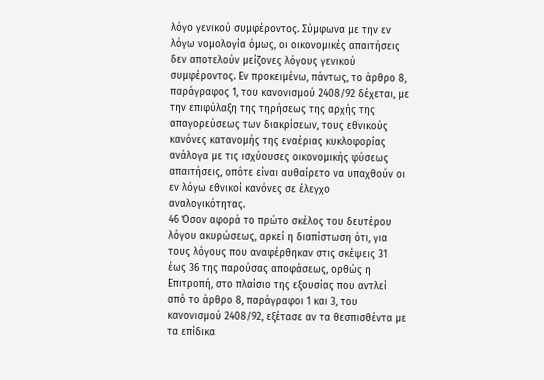λόγο γενικού συμφέροντος. Σύμφωνα με την εν λόγω νομολογία όμως, οι οικονομικές απαιτήσεις δεν αποτελούν μείζονες λόγους γενικού συμφέροντος. Εν προκειμένω, πάντως, το άρθρο 8, παράγραφος 1, του κανονισμού 2408/92 δέχεται, με την επιφύλαξη της τηρήσεως της αρχής της απαγορεύσεως των διακρίσεων, τους εθνικούς κανόνες κατανομής της εναέριας κυκλοφορίας ανάλογα με τις ισχύουσες οικονομικής φύσεως απαιτήσεις, οπότε είναι αυθαίρετο να υπαχθούν οι εν λόγω εθνικοί κανόνες σε έλεγχο αναλογικότητας.
46 Όσον αφορά το πρώτο σκέλος του δευτέρου λόγου ακυρώσεως, αρκεί η διαπίστωση ότι, για τους λόγους που αναφέρθηκαν στις σκέψεις 31 έως 36 της παρούσας αποφάσεως, ορθώς η Επιτροπή, στο πλαίσιο της εξουσίας που αντλεί από το άρθρο 8, παράγραφοι 1 και 3, του κανονισμού 2408/92, εξέτασε αν τα θεσπισθέντα με τα επίδικα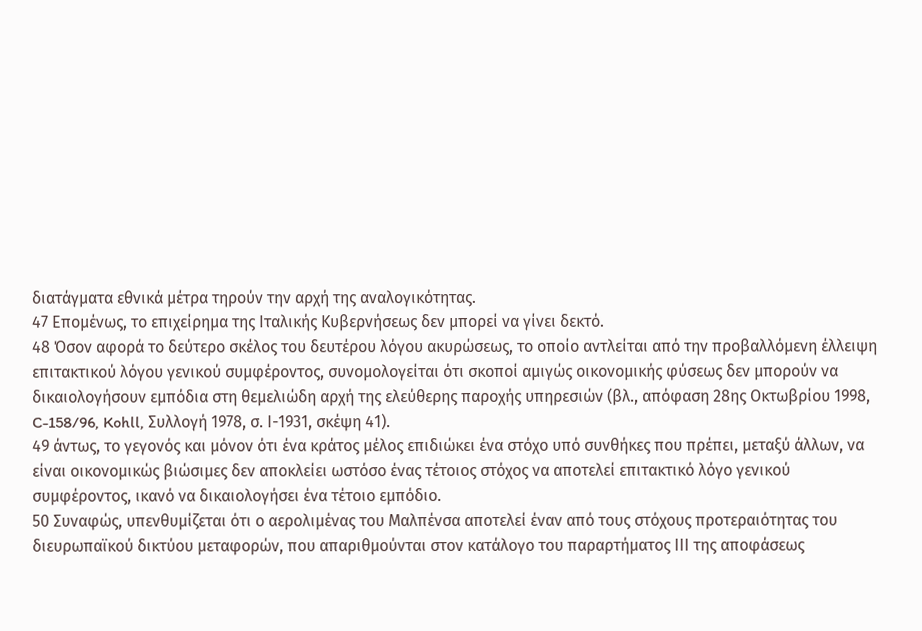διατάγματα εθνικά μέτρα τηρούν την αρχή της αναλογικότητας.
47 Επομένως, το επιχείρημα της Ιταλικής Κυβερνήσεως δεν μπορεί να γίνει δεκτό.
48 Όσον αφορά το δεύτερο σκέλος του δευτέρου λόγου ακυρώσεως, το οποίο αντλείται από την προβαλλόμενη έλλειψη επιτακτικού λόγου γενικού συμφέροντος, συνομολογείται ότι σκοποί αμιγώς οικονομικής φύσεως δεν μπορούν να δικαιολογήσουν εμπόδια στη θεμελιώδη αρχή της ελεύθερης παροχής υπηρεσιών (βλ., απόφαση 28ης Οκτωβρίου 1998, C-158/96, Kohll, Συλλογή 1978, σ. Ι-1931, σκέψη 41).
49 άντως, το γεγονός και μόνον ότι ένα κράτος μέλος επιδιώκει ένα στόχο υπό συνθήκες που πρέπει, μεταξύ άλλων, να είναι οικονομικώς βιώσιμες δεν αποκλείει ωστόσο ένας τέτοιος στόχος να αποτελεί επιτακτικό λόγο γενικού συμφέροντος, ικανό να δικαιολογήσει ένα τέτοιο εμπόδιο.
50 Συναφώς, υπενθυμίζεται ότι ο αερολιμένας του Μαλπένσα αποτελεί έναν από τους στόχους προτεραιότητας του διευρωπαϊκού δικτύου μεταφορών, που απαριθμούνται στον κατάλογο του παραρτήματος ΙΙΙ της αποφάσεως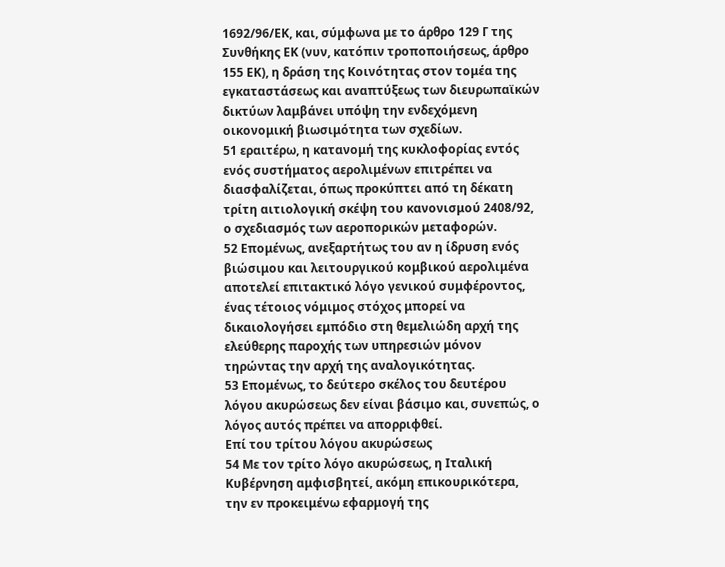1692/96/ΕΚ, και, σύμφωνα με το άρθρο 129 Γ της Συνθήκης ΕΚ (νυν, κατόπιν τροποποιήσεως, άρθρο 155 ΕΚ), η δράση της Κοινότητας στον τομέα της εγκαταστάσεως και αναπτύξεως των διευρωπαϊκών δικτύων λαμβάνει υπόψη την ενδεχόμενη οικονομική βιωσιμότητα των σχεδίων.
51 εραιτέρω, η κατανομή της κυκλοφορίας εντός ενός συστήματος αερολιμένων επιτρέπει να διασφαλίζεται, όπως προκύπτει από τη δέκατη τρίτη αιτιολογική σκέψη του κανονισμού 2408/92, ο σχεδιασμός των αεροπορικών μεταφορών.
52 Επομένως, ανεξαρτήτως του αν η ίδρυση ενός βιώσιμου και λειτουργικού κομβικού αερολιμένα αποτελεί επιτακτικό λόγο γενικού συμφέροντος, ένας τέτοιος νόμιμος στόχος μπορεί να δικαιολογήσει εμπόδιο στη θεμελιώδη αρχή της ελεύθερης παροχής των υπηρεσιών μόνον τηρώντας την αρχή της αναλογικότητας.
53 Επομένως, το δεύτερο σκέλος του δευτέρου λόγου ακυρώσεως δεν είναι βάσιμο και, συνεπώς, ο λόγος αυτός πρέπει να απορριφθεί.
Επί του τρίτου λόγου ακυρώσεως
54 Με τον τρίτο λόγο ακυρώσεως, η Ιταλική Κυβέρνηση αμφισβητεί, ακόμη επικουρικότερα, την εν προκειμένω εφαρμογή της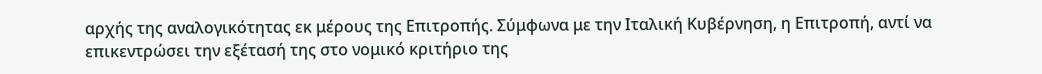αρχής της αναλογικότητας εκ μέρους της Επιτροπής. Σύμφωνα με την Ιταλική Κυβέρνηση, η Επιτροπή, αντί να επικεντρώσει την εξέτασή της στο νομικό κριτήριο της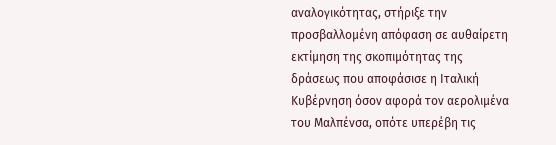αναλογικότητας, στήριξε την προσβαλλομένη απόφαση σε αυθαίρετη εκτίμηση της σκοπιμότητας της δράσεως που αποφάσισε η Ιταλική Κυβέρνηση όσον αφορά τον αερολιμένα του Μαλπένσα, οπότε υπερέβη τις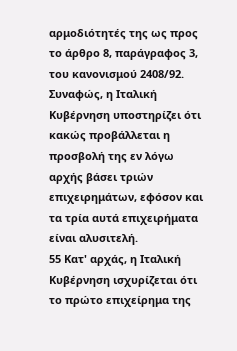αρμοδιότητές της ως προς το άρθρο 8, παράγραφος 3, του κανονισμού 2408/92. Συναφώς, η Ιταλική Κυβέρνηση υποστηρίζει ότι κακώς προβάλλεται η προσβολή της εν λόγω αρχής βάσει τριών επιχειρημάτων, εφόσον και τα τρία αυτά επιχειρήματα είναι αλυσιτελή.
55 Κατ' αρχάς, η Ιταλική Κυβέρνηση ισχυρίζεται ότι το πρώτο επιχείρημα της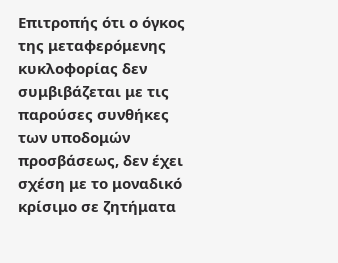Επιτροπής ότι ο όγκος της μεταφερόμενης κυκλοφορίας δεν συμβιβάζεται με τις παρούσες συνθήκες των υποδομών προσβάσεως, δεν έχει σχέση με το μοναδικό κρίσιμο σε ζητήματα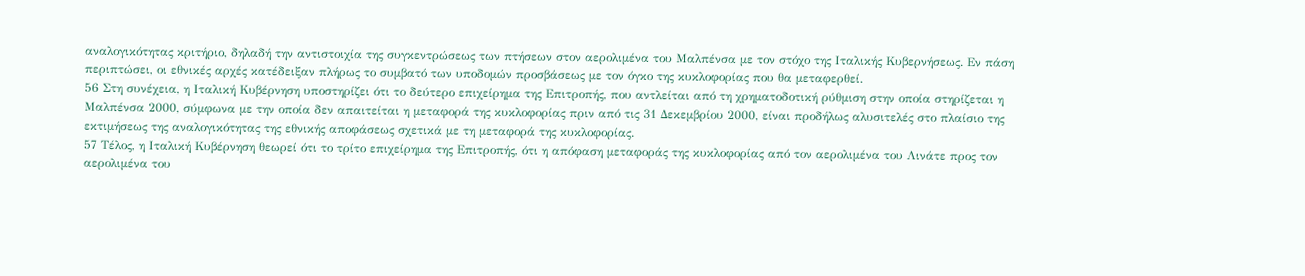αναλογικότητας κριτήριο, δηλαδή την αντιστοιχία της συγκεντρώσεως των πτήσεων στον αερολιμένα του Μαλπένσα με τον στόχο της Ιταλικής Κυβερνήσεως. Εν πάση περιπτώσει, οι εθνικές αρχές κατέδειξαν πλήρως το συμβατό των υποδομών προσβάσεως με τον όγκο της κυκλοφορίας που θα μεταφερθεί.
56 Στη συνέχεια, η Ιταλική Κυβέρνηση υποστηρίζει ότι το δεύτερο επιχείρημα της Επιτροπής, που αντλείται από τη χρηματοδοτική ρύθμιση στην οποία στηρίζεται η Μαλπένσα 2000, σύμφωνα με την οποία δεν απαιτείται η μεταφορά της κυκλοφορίας πριν από τις 31 Δεκεμβρίου 2000, είναι προδήλως αλυσιτελές στο πλαίσιο της εκτιμήσεως της αναλογικότητας της εθνικής αποφάσεως σχετικά με τη μεταφορά της κυκλοφορίας.
57 Τέλος, η Ιταλική Κυβέρνηση θεωρεί ότι το τρίτο επιχείρημα της Επιτροπής, ότι η απόφαση μεταφοράς της κυκλοφορίας από τον αερολιμένα του Λινάτε προς τον αερολιμένα του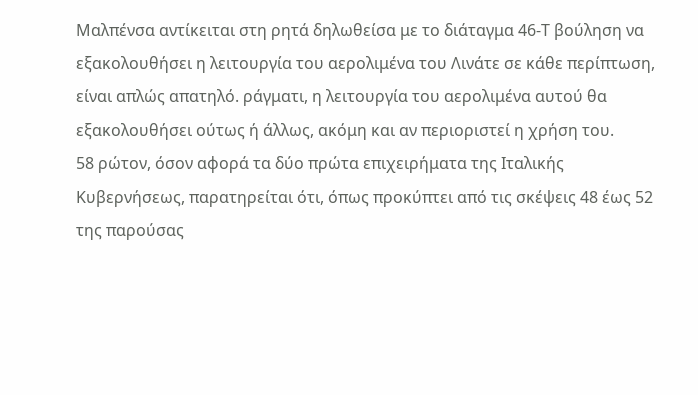Μαλπένσα αντίκειται στη ρητά δηλωθείσα με το διάταγμα 46-Τ βούληση να εξακολουθήσει η λειτουργία του αερολιμένα του Λινάτε σε κάθε περίπτωση, είναι απλώς απατηλό. ράγματι, η λειτουργία του αερολιμένα αυτού θα εξακολουθήσει ούτως ή άλλως, ακόμη και αν περιοριστεί η χρήση του.
58 ρώτον, όσον αφορά τα δύο πρώτα επιχειρήματα της Ιταλικής Κυβερνήσεως, παρατηρείται ότι, όπως προκύπτει από τις σκέψεις 48 έως 52 της παρούσας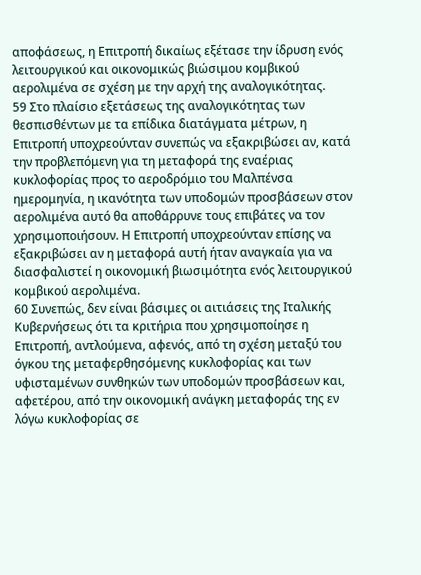αποφάσεως, η Επιτροπή δικαίως εξέτασε την ίδρυση ενός λειτουργικού και οικονομικώς βιώσιμου κομβικού αερολιμένα σε σχέση με την αρχή της αναλογικότητας.
59 Στο πλαίσιο εξετάσεως της αναλογικότητας των θεσπισθέντων με τα επίδικα διατάγματα μέτρων, η Επιτροπή υποχρεούνταν συνεπώς να εξακριβώσει αν, κατά την προβλεπόμενη για τη μεταφορά της εναέριας κυκλοφορίας προς το αεροδρόμιο του Μαλπένσα ημερομηνία, η ικανότητα των υποδομών προσβάσεων στον αερολιμένα αυτό θα αποθάρρυνε τους επιβάτες να τον χρησιμοποιήσουν. Η Επιτροπή υποχρεούνταν επίσης να εξακριβώσει αν η μεταφορά αυτή ήταν αναγκαία για να διασφαλιστεί η οικονομική βιωσιμότητα ενός λειτουργικού κομβικού αερολιμένα.
60 Συνεπώς, δεν είναι βάσιμες οι αιτιάσεις της Ιταλικής Κυβερνήσεως ότι τα κριτήρια που χρησιμοποίησε η Επιτροπή, αντλούμενα, αφενός, από τη σχέση μεταξύ του όγκου της μεταφερθησόμενης κυκλοφορίας και των υφισταμένων συνθηκών των υποδομών προσβάσεων και, αφετέρου, από την οικονομική ανάγκη μεταφοράς της εν λόγω κυκλοφορίας σε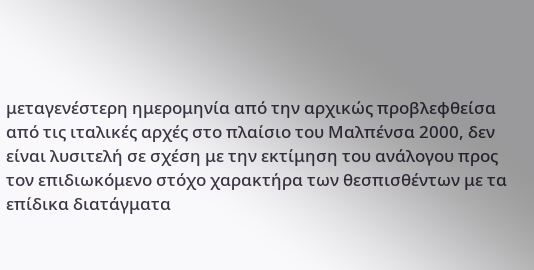μεταγενέστερη ημερομηνία από την αρχικώς προβλεφθείσα από τις ιταλικές αρχές στο πλαίσιο του Μαλπένσα 2000, δεν είναι λυσιτελή σε σχέση με την εκτίμηση του ανάλογου προς τον επιδιωκόμενο στόχο χαρακτήρα των θεσπισθέντων με τα επίδικα διατάγματα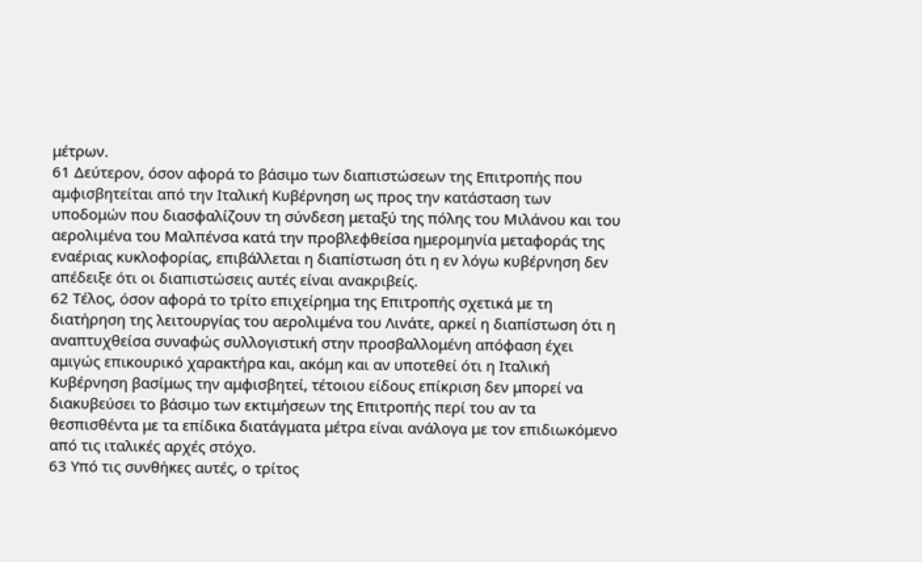μέτρων.
61 Δεύτερον, όσον αφορά το βάσιμο των διαπιστώσεων της Επιτροπής που αμφισβητείται από την Ιταλική Κυβέρνηση ως προς την κατάσταση των υποδομών που διασφαλίζουν τη σύνδεση μεταξύ της πόλης του Μιλάνου και του αερολιμένα του Μαλπένσα κατά την προβλεφθείσα ημερομηνία μεταφοράς της εναέριας κυκλοφορίας, επιβάλλεται η διαπίστωση ότι η εν λόγω κυβέρνηση δεν απέδειξε ότι οι διαπιστώσεις αυτές είναι ανακριβείς.
62 Τέλος, όσον αφορά το τρίτο επιχείρημα της Επιτροπής σχετικά με τη διατήρηση της λειτουργίας του αερολιμένα του Λινάτε, αρκεί η διαπίστωση ότι η αναπτυχθείσα συναφώς συλλογιστική στην προσβαλλομένη απόφαση έχει αμιγώς επικουρικό χαρακτήρα και, ακόμη και αν υποτεθεί ότι η Ιταλική Κυβέρνηση βασίμως την αμφισβητεί, τέτοιου είδους επίκριση δεν μπορεί να διακυβεύσει το βάσιμο των εκτιμήσεων της Επιτροπής περί του αν τα θεσπισθέντα με τα επίδικα διατάγματα μέτρα είναι ανάλογα με τον επιδιωκόμενο από τις ιταλικές αρχές στόχο.
63 Υπό τις συνθήκες αυτές, ο τρίτος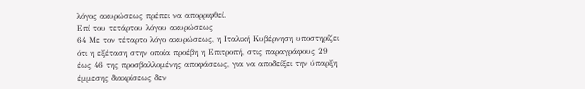λόγος ακυρώσεως πρέπει να απορριφθεί.
Επί του τετάρτου λόγου ακυρώσεως
64 Με τον τέταρτο λόγο ακυρώσεως, η Ιταλική Κυβέρνηση υποστηρίζει ότι η εξέταση στην οποία προέβη η Επιτροπή, στις παραγράφους 29 έως 46 της προσβαλλομένης αποφάσεως, για να αποδείξει την ύπαρξη έμμεσης διακρίσεως δεν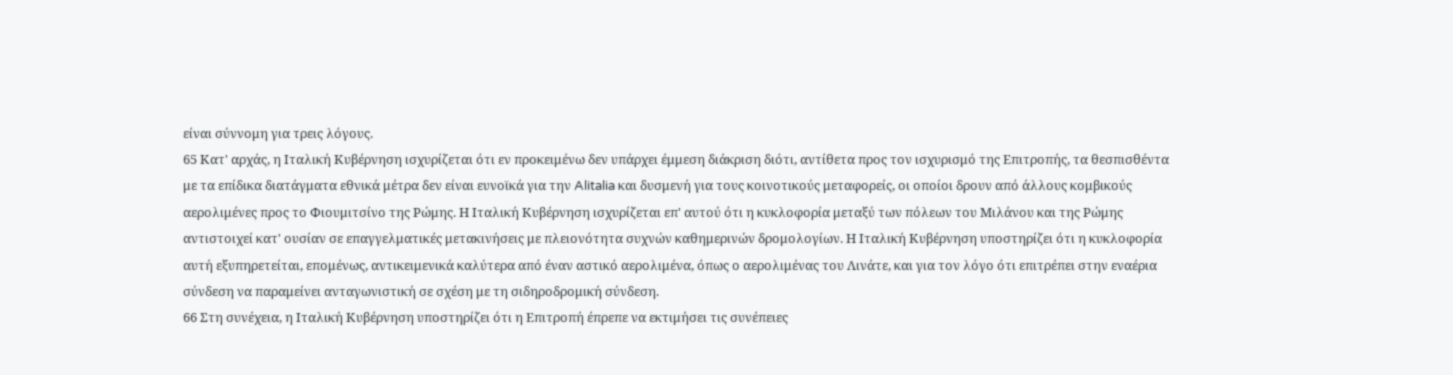είναι σύννομη για τρεις λόγους.
65 Κατ' αρχάς, η Ιταλική Κυβέρνηση ισχυρίζεται ότι εν προκειμένω δεν υπάρχει έμμεση διάκριση διότι, αντίθετα προς τον ισχυρισμό της Επιτροπής, τα θεσπισθέντα με τα επίδικα διατάγματα εθνικά μέτρα δεν είναι ευνοϊκά για την Alitalia και δυσμενή για τους κοινοτικούς μεταφορείς, οι οποίοι δρουν από άλλους κομβικούς αερολιμένες προς το Φιουμιτσίνο της Ρώμης. Η Ιταλική Κυβέρνηση ισχυρίζεται επ' αυτού ότι η κυκλοφορία μεταξύ των πόλεων του Μιλάνου και της Ρώμης αντιστοιχεί κατ' ουσίαν σε επαγγελματικές μετακινήσεις με πλειονότητα συχνών καθημερινών δρομολογίων. Η Ιταλική Κυβέρνηση υποστηρίζει ότι η κυκλοφορία αυτή εξυπηρετείται, επομένως, αντικειμενικά καλύτερα από έναν αστικό αερολιμένα, όπως ο αερολιμένας του Λινάτε, και για τον λόγο ότι επιτρέπει στην εναέρια σύνδεση να παραμείνει ανταγωνιστική σε σχέση με τη σιδηροδρομική σύνδεση.
66 Στη συνέχεια, η Ιταλική Κυβέρνηση υποστηρίζει ότι η Επιτροπή έπρεπε να εκτιμήσει τις συνέπειες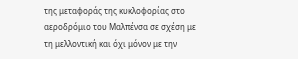της μεταφοράς της κυκλοφορίας στο αεροδρόμιο του Μαλπένσα σε σχέση με τη μελλοντική και όχι μόνον με την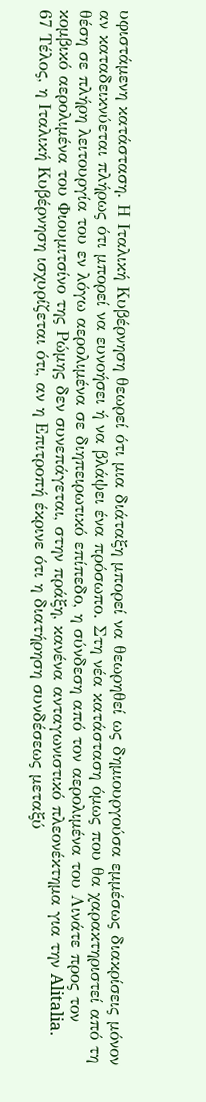υφιστάμενη κατάσταση. Η Ιταλική Κυβέρνηση θεωρεί ότι μια διάταξη μπορεί να θεωρηθεί ως δημιουργούσα εμμέσως διακρίσεις μόνον αν καταδεικνύεται πλήρως ότι μπορεί να ευνοήσει ή να βλάψει ένα πρόσωπο. Στη νέα κατάσταση όμως που θα χαρακτηριστεί από τη θέση σε πλήρη λειτουργία του εν λόγω αερολιμένα σε διηπειρωτικό επίπεδο, η σύνδεση από τον αερολιμένα του Λινάτε προς τον κομβικό αερολιμένα του Φιουμιτσίνο της Ρώμης δεν συνεπάγεται, στην πράξη, κανένα ανταγωνιστικό πλεονέκτημα για την Alitalia.
67 Τέλος, η Ιταλική Κυβέρνηση ισχυρίζεται ότι, αν η Επιτροπή έκρινε ότι η διατήρηση συνδέσεως μεταξύ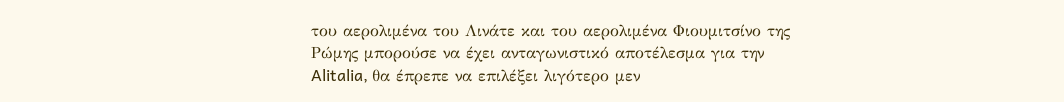του αερολιμένα του Λινάτε και του αερολιμένα Φιουμιτσίνο της Ρώμης μπορούσε να έχει ανταγωνιστικό αποτέλεσμα για την Alitalia, θα έπρεπε να επιλέξει λιγότερο μεν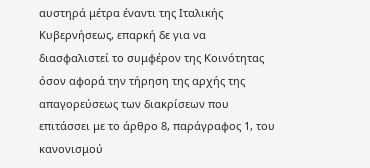αυστηρά μέτρα έναντι της Ιταλικής Κυβερνήσεως, επαρκή δε για να διασφαλιστεί το συμφέρον της Κοινότητας όσον αφορά την τήρηση της αρχής της απαγορεύσεως των διακρίσεων που επιτάσσει με το άρθρο 8, παράγραφος 1, του κανονισμού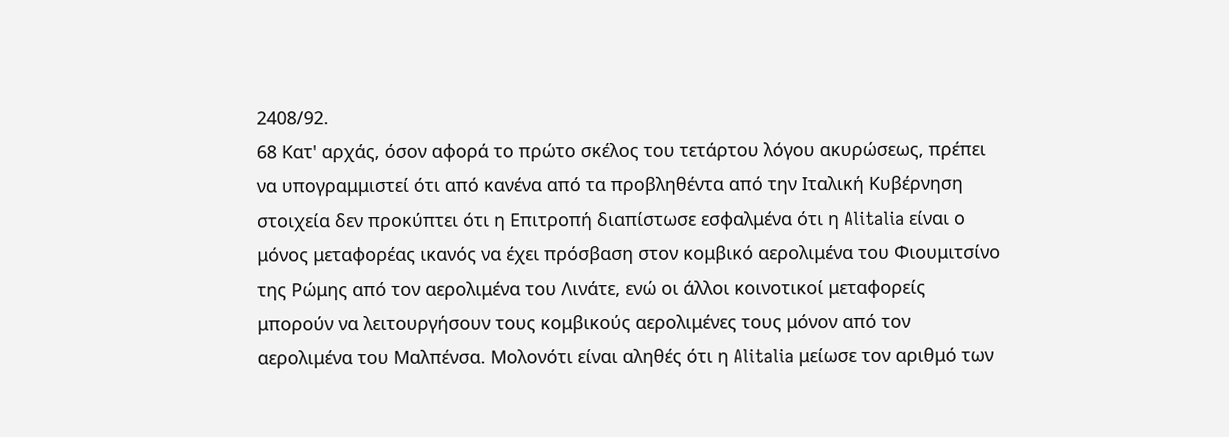2408/92.
68 Κατ' αρχάς, όσον αφορά το πρώτο σκέλος του τετάρτου λόγου ακυρώσεως, πρέπει να υπογραμμιστεί ότι από κανένα από τα προβληθέντα από την Ιταλική Κυβέρνηση στοιχεία δεν προκύπτει ότι η Επιτροπή διαπίστωσε εσφαλμένα ότι η Alitalia είναι ο μόνος μεταφορέας ικανός να έχει πρόσβαση στον κομβικό αερολιμένα του Φιουμιτσίνο της Ρώμης από τον αερολιμένα του Λινάτε, ενώ οι άλλοι κοινοτικοί μεταφορείς μπορούν να λειτουργήσουν τους κομβικούς αερολιμένες τους μόνον από τον αερολιμένα του Μαλπένσα. Μολονότι είναι αληθές ότι η Alitalia μείωσε τον αριθμό των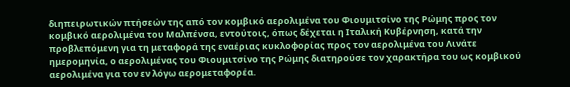διηπειρωτικών πτήσεών της από τον κομβικό αερολιμένα του Φιουμιτσίνο της Ρώμης προς τον κομβικό αερολιμένα του Μαλπένσα, εντούτοις, όπως δέχεται η Ιταλική Κυβέρνηση, κατά την προβλεπόμενη για τη μεταφορά της εναέριας κυκλοφορίας προς τον αερολιμένα του Λινάτε ημερομηνία, ο αερολιμένας του Φιουμιτσίνο της Ρώμης διατηρούσε τον χαρακτήρα του ως κομβικού αερολιμένα για τον εν λόγω αερομεταφορέα.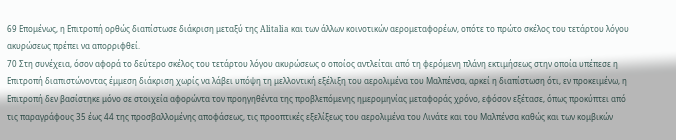69 Επομένως, η Επιτροπή ορθώς διαπίστωσε διάκριση μεταξύ της Alitalia και των άλλων κοινοτικών αερομεταφορέων, οπότε το πρώτο σκέλος του τετάρτου λόγου ακυρώσεως πρέπει να απορριφθεί.
70 Στη συνέχεια, όσον αφορά το δεύτερο σκέλος του τετάρτου λόγου ακυρώσεως ο οποίος αντλείται από τη φερόμενη πλάνη εκτιμήσεως στην οποία υπέπεσε η Επιτροπή διαπιστώνοντας έμμεση διάκριση χωρίς να λάβει υπόψη τη μελλοντική εξέλιξη του αερολιμένα του Μαλπένσα, αρκεί η διαπίστωση ότι, εν προκειμένω, η Επιτροπή δεν βασίστηκε μόνο σε στοιχεία αφορώντα τον προηγηθέντα της προβλεπόμενης ημερομηνίας μεταφοράς χρόνο, εφόσον εξέτασε, όπως προκύπτει από τις παραγράφους 35 έως 44 της προσβαλλομένης αποφάσεως, τις προοπτικές εξελίξεως του αερολιμένα του Λινάτε και του Μαλπένσα καθώς και των κομβικών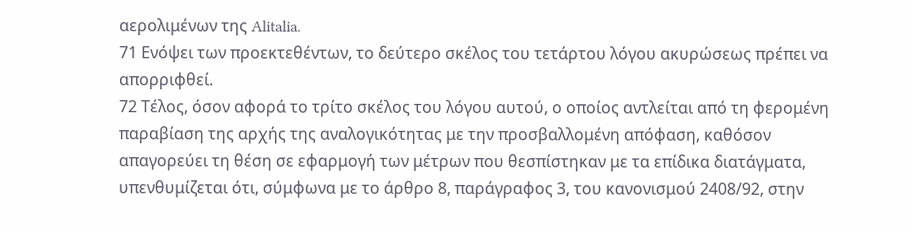αερολιμένων της Alitalia.
71 Ενόψει των προεκτεθέντων, το δεύτερο σκέλος του τετάρτου λόγου ακυρώσεως πρέπει να απορριφθεί.
72 Τέλος, όσον αφορά το τρίτο σκέλος του λόγου αυτού, ο οποίος αντλείται από τη φερομένη παραβίαση της αρχής της αναλογικότητας με την προσβαλλομένη απόφαση, καθόσον απαγορεύει τη θέση σε εφαρμογή των μέτρων που θεσπίστηκαν με τα επίδικα διατάγματα, υπενθυμίζεται ότι, σύμφωνα με το άρθρο 8, παράγραφος 3, του κανονισμού 2408/92, στην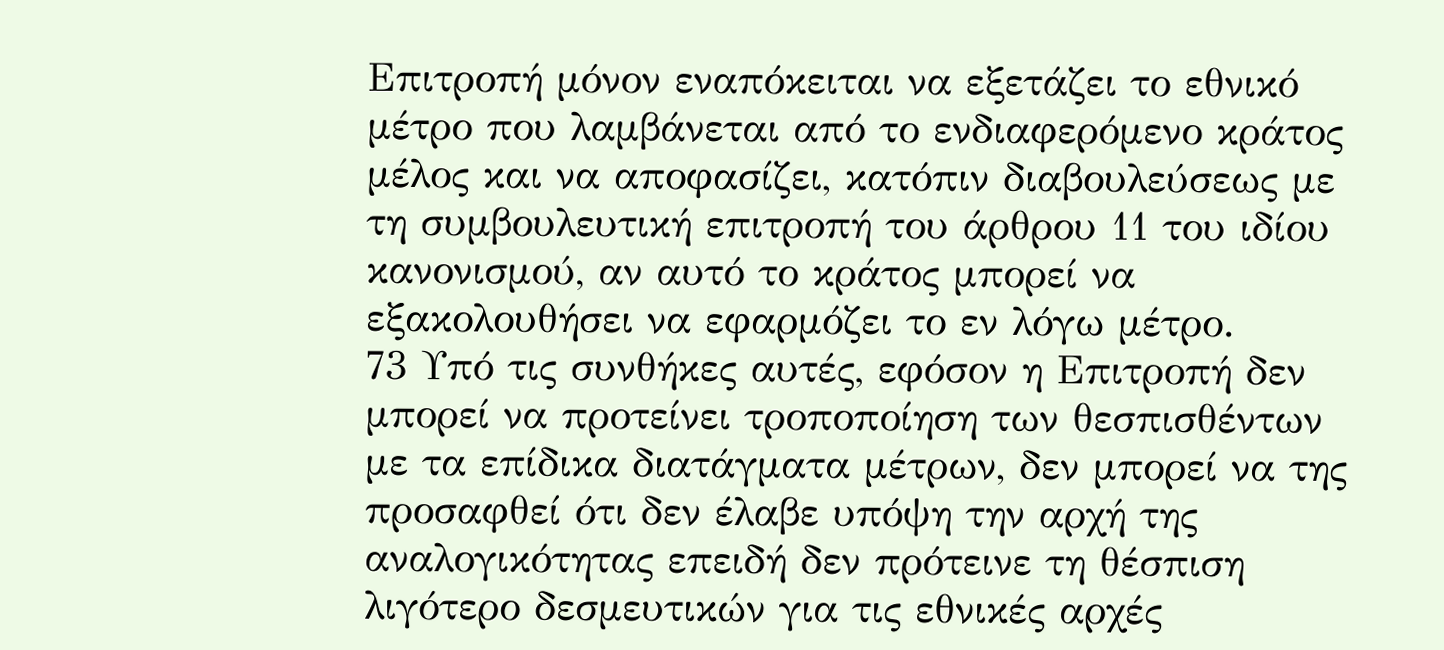Επιτροπή μόνον εναπόκειται να εξετάζει το εθνικό μέτρο που λαμβάνεται από το ενδιαφερόμενο κράτος μέλος και να αποφασίζει, κατόπιν διαβουλεύσεως με τη συμβουλευτική επιτροπή του άρθρου 11 του ιδίου κανονισμού, αν αυτό το κράτος μπορεί να εξακολουθήσει να εφαρμόζει το εν λόγω μέτρο.
73 Υπό τις συνθήκες αυτές, εφόσον η Επιτροπή δεν μπορεί να προτείνει τροποποίηση των θεσπισθέντων με τα επίδικα διατάγματα μέτρων, δεν μπορεί να της προσαφθεί ότι δεν έλαβε υπόψη την αρχή της αναλογικότητας επειδή δεν πρότεινε τη θέσπιση λιγότερο δεσμευτικών για τις εθνικές αρχές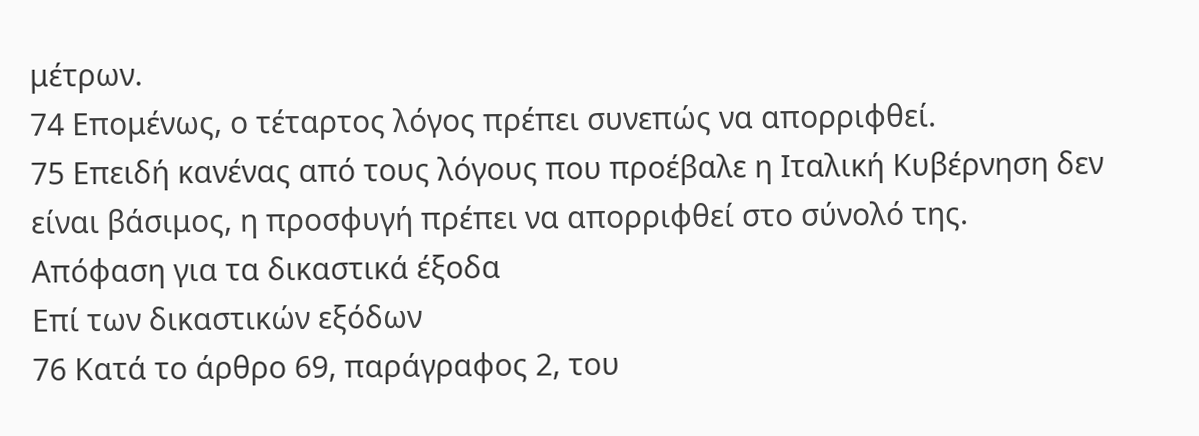μέτρων.
74 Επομένως, ο τέταρτος λόγος πρέπει συνεπώς να απορριφθεί.
75 Επειδή κανένας από τους λόγους που προέβαλε η Ιταλική Κυβέρνηση δεν είναι βάσιμος, η προσφυγή πρέπει να απορριφθεί στο σύνολό της.
Απόφαση για τα δικαστικά έξοδα
Επί των δικαστικών εξόδων
76 Κατά το άρθρο 69, παράγραφος 2, του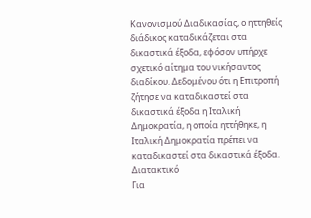Κανονισμού Διαδικασίας, ο ηττηθείς διάδικος καταδικάζεται στα δικαστικά έξοδα, εφόσον υπήρχε σχετικό αίτημα του νικήσαντος διαδίκου. Δεδομένου ότι η Επιτροπή ζήτησε να καταδικαστεί στα δικαστικά έξοδα η Ιταλική Δημοκρατία, η οποία ηττήθηκε, η Ιταλική Δημοκρατία πρέπει να καταδικαστεί στα δικαστικά έξοδα.
Διατακτικό
Για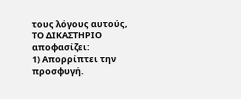τους λόγους αυτούς,
ΤΟ ΔΙΚΑΣΤΗΡΙΟ
αποφασίζει:
1) Απορρίπτει την προσφυγή.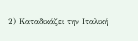2) Καταδικάζει την Ιταλική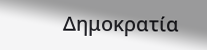Δημοκρατία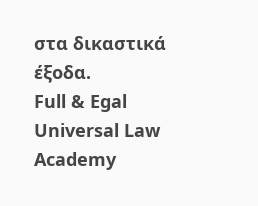στα δικαστικά έξοδα.
Full & Egal Universal Law Academy